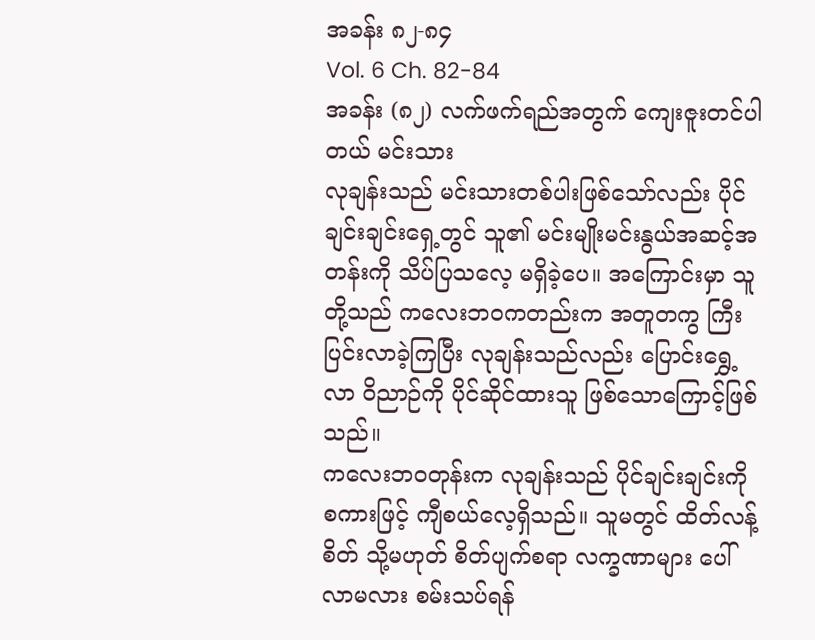အခန်း ၈၂-၈၄
Vol. 6 Ch. 82-84
အခန်း (၈၂) လက်ဖက်ရည်အတွက် ကျေးဇူးတင်ပါတယ် မင်းသား
လုချန်းသည် မင်းသားတစ်ပါးဖြစ်သော်လည်း ပိုင်ချင်းချင်းရှေ့တွင် သူ၏ မင်းမျိုးမင်းနွယ်အဆင့်အတန်းကို သိပ်ပြသလေ့ မရှိခဲ့ပေ။ အကြောင်းမှာ သူတို့သည် ကလေးဘဝကတည်းက အတူတကွ ကြီးပြင်းလာခဲ့ကြပြီး လုချန်းသည်လည်း ပြောင်းရွှေ့လာ ဝိညာဉ်ကို ပိုင်ဆိုင်ထားသူ ဖြစ်သောကြောင့်ဖြစ်သည်။
ကလေးဘဝတုန်းက လုချန်းသည် ပိုင်ချင်းချင်းကို စကားဖြင့် ကျီစယ်လေ့ရှိသည်။ သူမတွင် ထိတ်လန့်စိတ် သို့မဟုတ် စိတ်ပျက်စရာ လက္ခဏာများ ပေါ်လာမလား စမ်းသပ်ရန်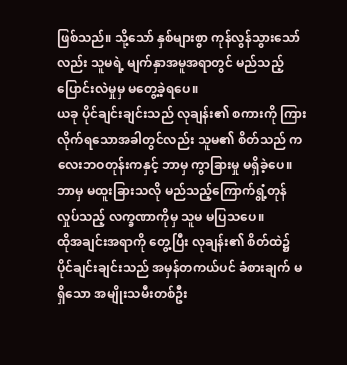ဖြစ်သည်။ သို့သော် နှစ်များစွာ ကုန်လွန်သွားသော်လည်း သူမရဲ့ မျက်နှာအမူအရာတွင် မည်သည့် ပြောင်းလဲမှုမှ မတွေ့ခဲ့ရပေ။
ယခု ပိုင်ချင်းချင်းသည် လုချန်း၏ စကားကို ကြားလိုက်ရသောအခါတွင်လည်း သူမ၏ စိတ်သည် ကလေးဘဝတုန်းကနှင့် ဘာမှ ကွာခြားမှု မရှိခဲ့ပေ။ ဘာမှ မထူးခြားသလို မည်သည့်ကြောက်ရွံ့တုန်လှုပ်သည့် လက္ခဏာကိုမှ သူမ မပြသပေ။
ထိုအချင်းအရာကို တွေ့ပြီး လုချန်း၏ စိတ်ထဲ၌ ပိုင်ချင်းချင်းသည် အမှန်တကယ်ပင် ခံစားချက် မရှိသော အမျိုးသမီးတစ်ဦး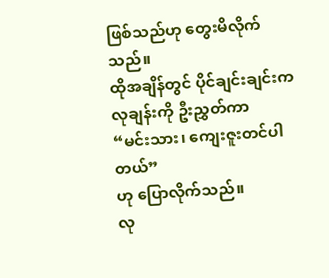ဖြစ်သည်ဟု တွေးမိလိုက်သည်။
ထိုအချိန်တွင် ပိုင်ချင်းချင်းက လုချန်းကို ဦးညွှတ်ကာ
“မင်းသား၊ ကျေးဇူးတင်ပါတယ်”
ဟု ပြောလိုက်သည်။
လု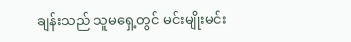ချန်းသည် သူမရှေ့တွင် မင်းမျိုးမင်း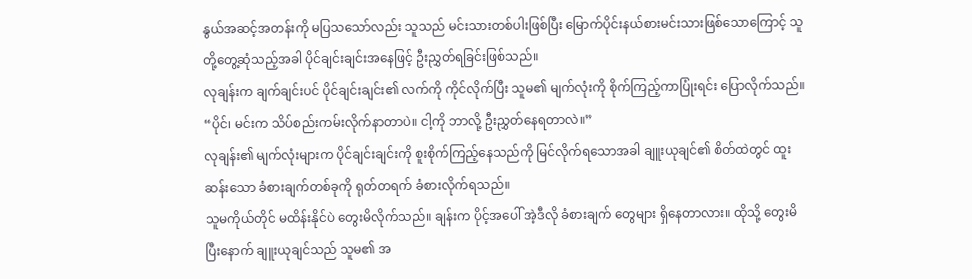နွယ်အဆင့်အတန်းကို မပြသသော်လည်း သူသည် မင်းသားတစ်ပါးဖြစ်ပြီး မြောက်ပိုင်းနယ်စားမင်းသားဖြစ်သောကြောင့် သူတို့တွေ့ဆုံသည့်အခါ ပိုင်ချင်းချင်းအနေဖြင့် ဦးညွှတ်ရခြင်းဖြစ်သည်။
လုချန်းက ချက်ချင်းပင် ပိုင်ချင်းချင်း၏ လက်ကို ကိုင်လိုက်ပြီး သူမ၏ မျက်လုံးကို စိုက်ကြည့်ကာပြုံးရင်း ပြောလိုက်သည်။
“ပိုင်၊ မင်းက သိပ်စည်းကမ်းလိုက်နာတာပဲ။ ငါ့ကို ဘာလို့ ဦးညွှတ်နေရတာလဲ။”
လုချန်း၏ မျက်လုံးများက ပိုင်ချင်းချင်းကို စူးစိုက်ကြည့်နေသည်ကို မြင်လိုက်ရသောအခါ ချူးယုချင်၏ စိတ်ထဲတွင် ထူးဆန်းသော ခံစားချက်တစ်ခုကို ရုတ်တရက် ခံစားလိုက်ရသည်။
သူမကိုယ်တိုင် မထိန်းနိုင်ပဲ တွေးမိလိုက်သည်။ ချန်းက ပိုင့်အပေါ် အဲ့ဒီလို ခံစားချက် တွေများ ရှိနေတာလား။ ထိုသို့ တွေးမိပြီးနောက် ချူးယုချင်သည် သူမ၏ အ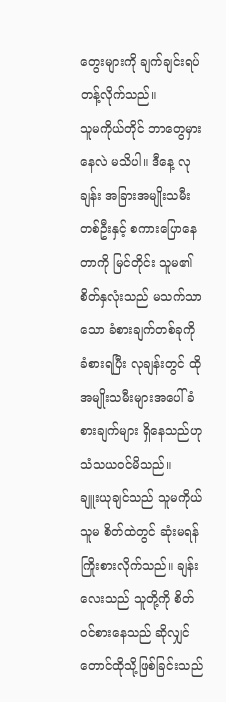တွေးများကို ချက်ချင်းရပ်တန့်လိုက်သည်။
သူမကိုယ်တိုင် ဘာတွေမှားနေလဲ မသိပါ။ ဒီနေ့ လုချန်း အခြားအမျိုးသမီးတစ်ဦးနှင့် စကားပြောနေတာကို မြင်တိုင်း သူမ၏ စိတ်နှလုံးသည် မသက်သာသော ခံစားချက်တစ်ခုကို ခံစားရပြီး လုချန်းတွင် ထိုအမျိုးသမီးများအပေါ် ခံစားချက်များ ရှိနေသည်ဟု သံသယဝင်မိသည်။
ချူးယုချင်သည် သူမကိုယ်သူမ စိတ်ထဲတွင် ဆုံးမရန် ကြိုးစားလိုက်သည်။ ချန်းလေးသည် သူတို့ကို စိတ်ဝင်စားနေသည် ဆိုလျှင်တောင်ထိုသို့ဖြစ်ခြင်းသည်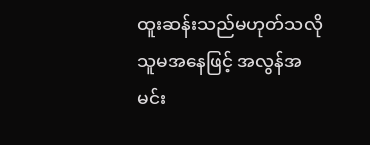ထူးဆန်းသည်မဟုတ်သလို သူမအနေဖြင့် အလွန်အမင်း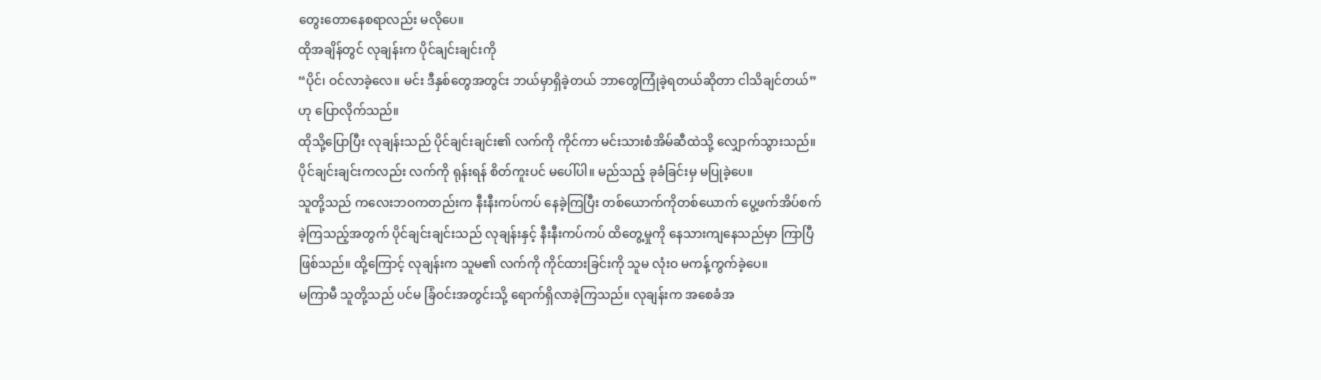တွေးတောနေစရာလည်း မလိုပေ။
ထိုအချိန်တွင် လုချန်းက ပိုင်ချင်းချင်းကို
“ပိုင်၊ ဝင်လာခဲ့လေ။ မင်း ဒီနှစ်တွေအတွင်း ဘယ်မှာရှိခဲ့တယ် ဘာတွေကြုံခဲ့ရတယ်ဆိုတာ ငါသိချင်တယ်” ဟု ပြောလိုက်သည်။
ထိုသို့ပြောပြီး လုချန်းသည် ပိုင်ချင်းချင်း၏ လက်ကို ကိုင်ကာ မင်းသားစံအိမ်ဆီထဲသို့ လျှောက်သွားသည်။ ပိုင်ချင်းချင်းကလည်း လက်ကို ရုန်းရန် စိတ်ကူးပင် မပေါ်ပါ။ မည်သည့် ခုခံခြင်းမှ မပြုခဲ့ပေ။
သူတို့သည် ကလေးဘဝကတည်းက နီးနီးကပ်ကပ် နေခဲ့ကြပြီး တစ်ယောက်ကိုတစ်ယောက် ပွေ့ဖက်အိပ်စက်ခဲ့ကြသည့်အတွက် ပိုင်ချင်းချင်းသည် လုချန်းနှင့် နီးနီးကပ်ကပ် ထိတွေ့မှုကို နေသားကျနေသည်မှာ ကြာပြီဖြစ်သည်။ ထို့ကြောင့် လုချန်းက သူမ၏ လက်ကို ကိုင်ထားခြင်းကို သူမ လုံးဝ မကန့်ကွက်ခဲ့ပေ။
မကြာမီ သူတို့သည် ပင်မ ခြံဝင်းအတွင်းသို့ ရောက်ရှိလာခဲ့ကြသည်။ လုချန်းက အစေခံအ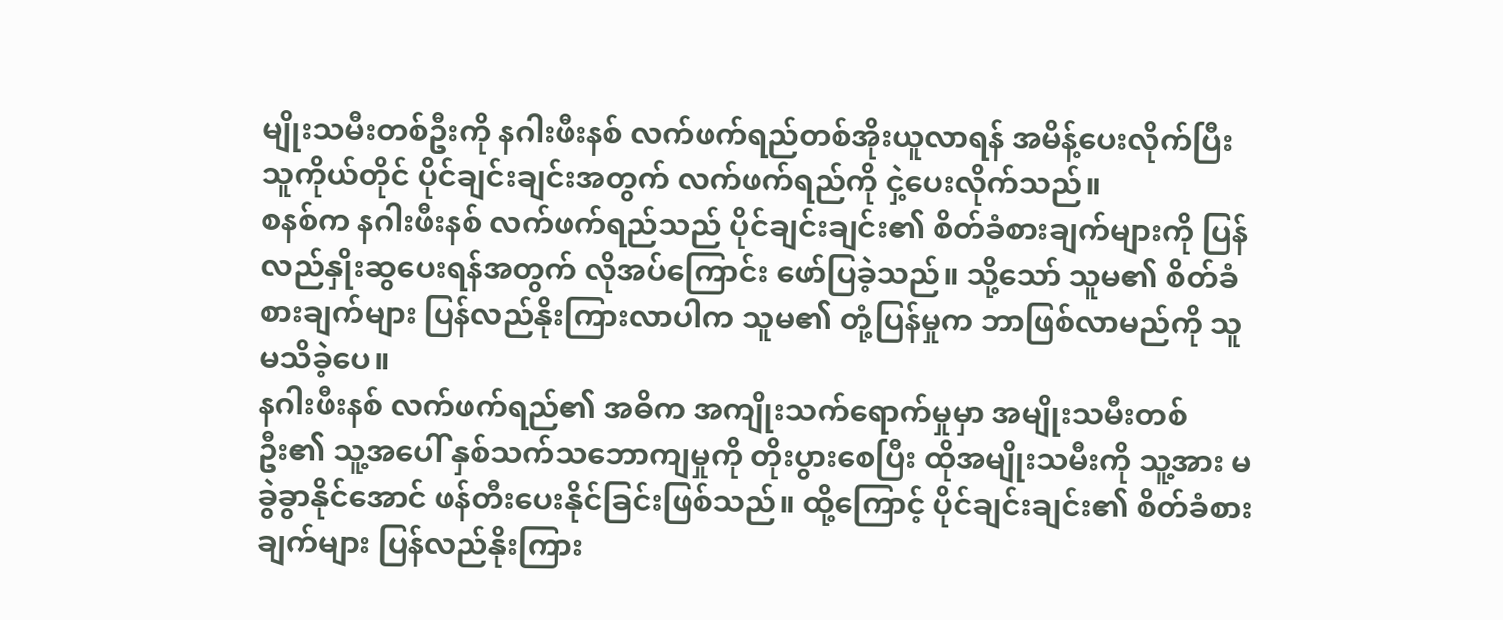မျိုးသမီးတစ်ဦးကို နဂါးဖီးနစ် လက်ဖက်ရည်တစ်အိုးယူလာရန် အမိန့်ပေးလိုက်ပြီး သူကိုယ်တိုင် ပိုင်ချင်းချင်းအတွက် လက်ဖက်ရည်ကို ငှဲ့ပေးလိုက်သည်။
စနစ်က နဂါးဖီးနစ် လက်ဖက်ရည်သည် ပိုင်ချင်းချင်း၏ စိတ်ခံစားချက်များကို ပြန်လည်နှိုးဆွပေးရန်အတွက် လိုအပ်ကြောင်း ဖော်ပြခဲ့သည်။ သို့သော် သူမ၏ စိတ်ခံစားချက်များ ပြန်လည်နိုးကြားလာပါက သူမ၏ တုံ့ပြန်မှုက ဘာဖြစ်လာမည်ကို သူ မသိခဲ့ပေ။
နဂါးဖီးနစ် လက်ဖက်ရည်၏ အဓိက အကျိုးသက်ရောက်မှုမှာ အမျိုးသမီးတစ်ဦး၏ သူ့အပေါ် နှစ်သက်သဘောကျမှုကို တိုးပွားစေပြီး ထိုအမျိုးသမီးကို သူ့အား မခွဲခွာနိုင်အောင် ဖန်တီးပေးနိုင်ခြင်းဖြစ်သည်။ ထို့ကြောင့် ပိုင်ချင်းချင်း၏ စိတ်ခံစားချက်များ ပြန်လည်နိုးကြား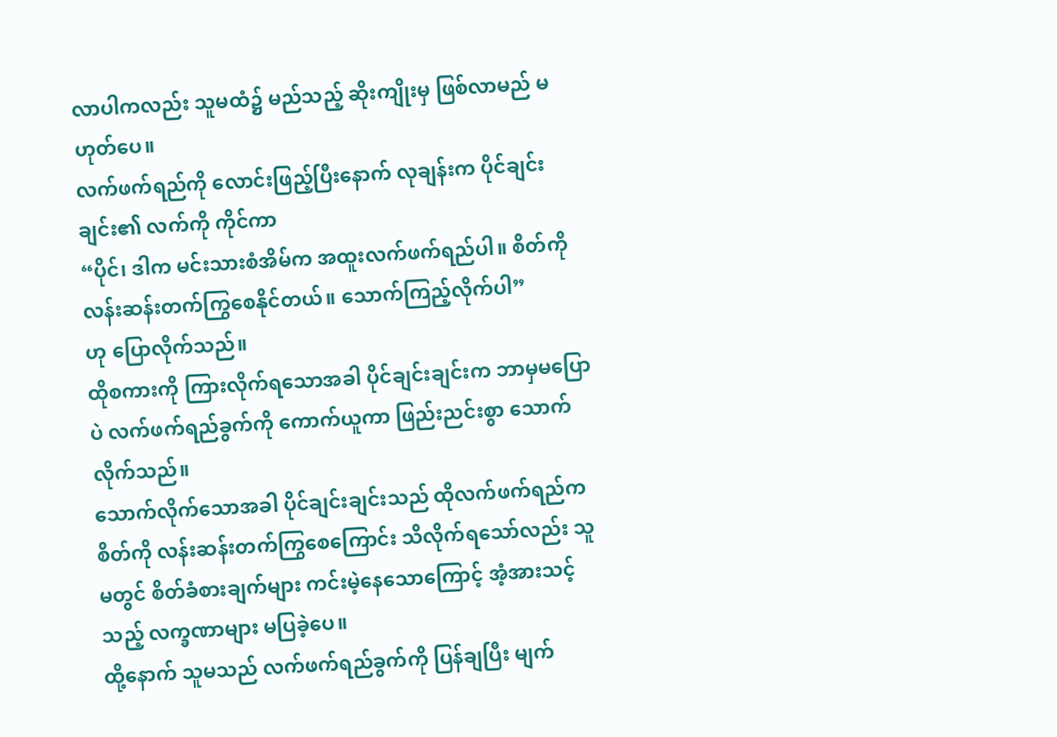လာပါကလည်း သူမထံ၌ မည်သည့် ဆိုးကျိုးမှ ဖြစ်လာမည် မဟုတ်ပေ။
လက်ဖက်ရည်ကို လောင်းဖြည့်ပြီးနောက် လုချန်းက ပိုင်ချင်းချင်း၏ လက်ကို ကိုင်ကာ
“ပိုင်၊ ဒါက မင်းသားစံအိမ်က အထူးလက်ဖက်ရည်ပါ။ စိတ်ကို လန်းဆန်းတက်ကြွစေနိုင်တယ်။ သောက်ကြည့်လိုက်ပါ”
ဟု ပြောလိုက်သည်။
ထိုစကားကို ကြားလိုက်ရသောအခါ ပိုင်ချင်းချင်းက ဘာမှမပြောပဲ လက်ဖက်ရည်ခွက်ကို ကောက်ယူကာ ဖြည်းညင်းစွာ သောက်လိုက်သည်။
သောက်လိုက်သောအခါ ပိုင်ချင်းချင်းသည် ထိုလက်ဖက်ရည်က စိတ်ကို လန်းဆန်းတက်ကြွစေကြောင်း သိလိုက်ရသော်လည်း သူမတွင် စိတ်ခံစားချက်များ ကင်းမဲ့နေသောကြောင့် အံ့အားသင့်သည့် လက္ခဏာများ မပြခဲ့ပေ။
ထို့နောက် သူမသည် လက်ဖက်ရည်ခွက်ကို ပြန်ချပြီး မျက်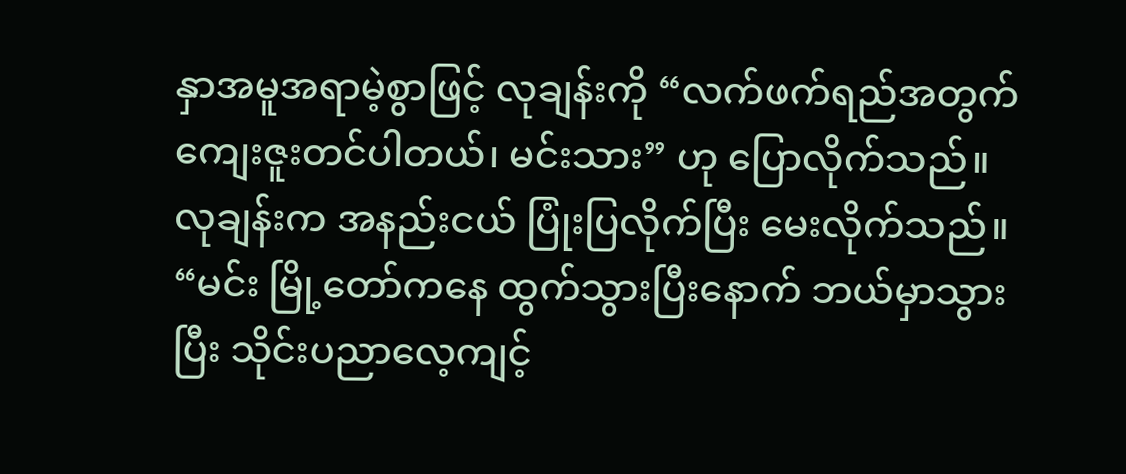နှာအမူအရာမဲ့စွာဖြင့် လုချန်းကို “လက်ဖက်ရည်အတွက် ကျေးဇူးတင်ပါတယ်၊ မင်းသား” ဟု ပြောလိုက်သည်။
လုချန်းက အနည်းငယ် ပြုံးပြလိုက်ပြီး မေးလိုက်သည်။
“မင်း မြို့တော်ကနေ ထွက်သွားပြီးနောက် ဘယ်မှာသွားပြီး သိုင်းပညာလေ့ကျင့်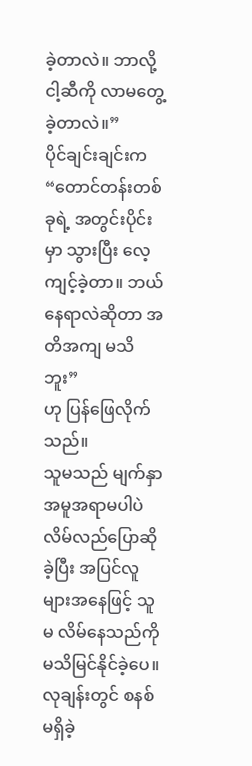ခဲ့တာလဲ။ ဘာလို့ ငါ့ဆီကို လာမတွေ့ ခဲ့တာလဲ။”
ပိုင်ချင်းချင်းက
“တောင်တန်းတစ်ခုရဲ့ အတွင်းပိုင်းမှာ သွားပြီး လေ့ကျင့်ခဲ့တာ။ ဘယ်နေရာလဲဆိုတာ အတိအကျ မသိဘူး”
ဟု ပြန်ဖြေလိုက်သည်။
သူမသည် မျက်နှာအမူအရာမပါပဲ လိမ်လည်ပြောဆိုခဲ့ပြီး အပြင်လူများအနေဖြင့် သူမ လိမ်နေသည်ကို မသိမြင်နိုင်ခဲ့ပေ။ လုချန်းတွင် စနစ်မရှိခဲ့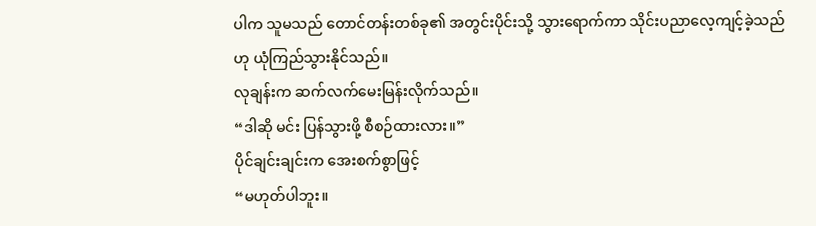ပါက သူမသည် တောင်တန်းတစ်ခု၏ အတွင်းပိုင်းသို့ သွားရောက်ကာ သိုင်းပညာလေ့ကျင့်ခဲ့သည်ဟု ယုံကြည်သွားနိုင်သည်။
လုချန်းက ဆက်လက်မေးမြန်းလိုက်သည်။
“ဒါဆို မင်း ပြန်သွားဖို့ စီစဉ်ထားလား။”
ပိုင်ချင်းချင်းက အေးစက်စွာဖြင့်
“မဟုတ်ပါဘူး။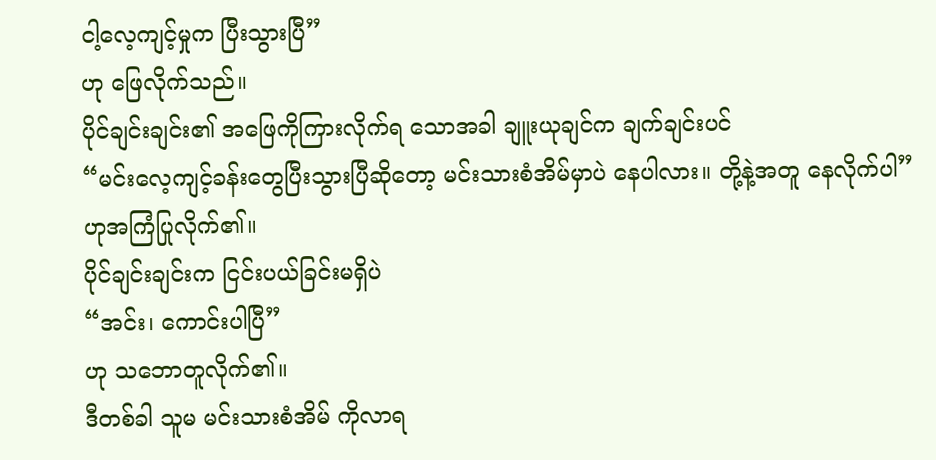ငါ့လေ့ကျင့်မှုက ပြီးသွားပြီ”
ဟု ဖြေလိုက်သည်။
ပိုင်ချင်းချင်း၏ အဖြေကိုကြားလိုက်ရ သောအခါ ချူးယုချင်က ချက်ချင်းပင်
“မင်းလေ့ကျင့်ခန်းတွေပြီးသွားပြီဆိုတော့ မင်းသားစံအိမ်မှာပဲ နေပါလား။ တို့နဲ့အတူ နေလိုက်ပါ”
ဟုအကြံပြုလိုက်၏။
ပိုင်ချင်းချင်းက ငြင်းပယ်ခြင်းမရှိပဲ
“အင်း၊ ကောင်းပါပြီ”
ဟု သဘောတူလိုက်၏။
ဒီတစ်ခါ သူမ မင်းသားစံအိမ် ကိုလာရ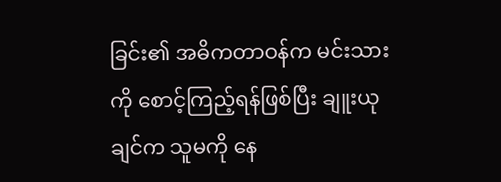ခြင်း၏ အဓိကတာဝန်က မင်းသားကို စောင့်ကြည့်ရန်ဖြစ်ပြီး ချူးယုချင်က သူမကို နေ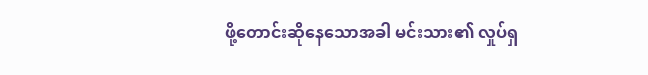ဖို့တောင်းဆိုနေသောအခါ မင်းသား၏ လှုပ်ရှ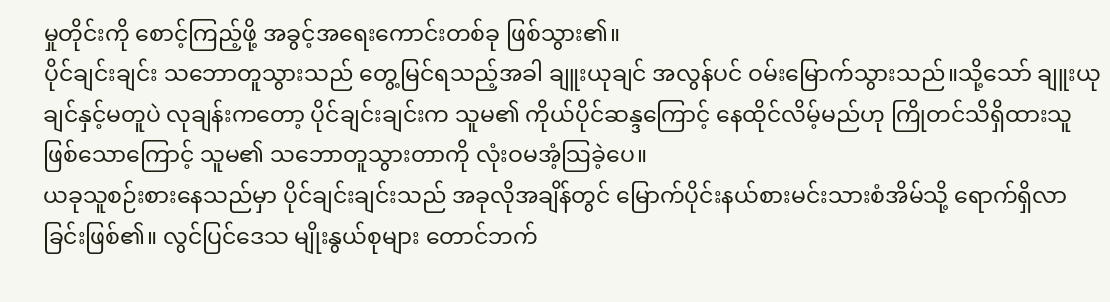မှုတိုင်းကို စောင့်ကြည့်ဖို့ အခွင့်အရေးကောင်းတစ်ခု ဖြစ်သွား၏။
ပိုင်ချင်းချင်း သဘောတူသွားသည် တွေ့မြင်ရသည့်အခါ ချူးယုချင် အလွန်ပင် ဝမ်းမြောက်သွားသည်။သို့သော် ချူးယုချင်နှင့်မတူပဲ လုချန်းကတော့ ပိုင်ချင်းချင်းက သူမ၏ ကိုယ်ပိုင်ဆန္ဒကြောင့် နေထိုင်လိမ့်မည်ဟု ကြိုတင်သိရှိထားသူဖြစ်သောကြောင့် သူမ၏ သဘောတူသွားတာကို လုံးဝမအံ့သြခဲ့ပေ။
ယခုသူစဉ်းစားနေသည်မှာ ပိုင်ချင်းချင်းသည် အခုလိုအချိန်တွင် မြောက်ပိုင်းနယ်စားမင်းသားစံအိမ်သို့ ရောက်ရှိလာခြင်းဖြစ်၏။ လွင်ပြင်ဒေသ မျိုးနွယ်စုများ တောင်ဘက်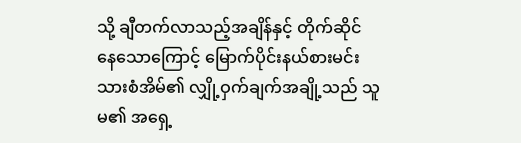သို့ ချီတက်လာသည့်အချိန်နှင့် တိုက်ဆိုင်နေသောကြောင့် မြောက်ပိုင်းနယ်စားမင်းသားစံအိမ်၏ လျှို့ဝှက်ချက်အချို့သည် သူမ၏ အရှေ့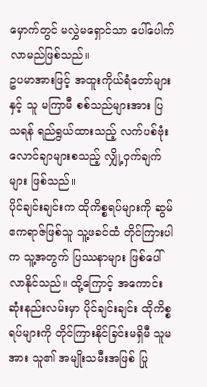မှောက်တွင် မလွှဲမရှောင်သာ ပေါ်ပေါက်လာမည်ဖြစ်သည်။
ဥပမာအားဖြင့် အထူးကိုယ်ရံတော်များနှင့် သူ မကြာမီ စစ်သည်များအား ပြသရန် ရည်ရွယ်ထားသည့် လက်ပစ်ဗုံး လောင်ချာများစသည့် လျှို့ဝှက်ချက်များ ဖြစ်သည်။
ပိုင်ချင်းချင်းက ထိုကိစ္စရပ်များကို ဆွမ်ဧကရာဇ်ဖြစ်သူ သူ့ဖခင်ထံ တိုင်ကြားပါက သူ့အတွက် ပြဿနာများ ဖြစ်ပေါ်လာနိုင်သည်။ ထို့ကြောင့် အကောင်းဆုံးနည်းလမ်းမှာ ပိုင်ချင်းချင်း ထိုကိစ္စရပ်များကို တိုင်ကြားနိုင်ခြင်းမရှိမီ သူမအား သူ၏ အမျိုးသမီးအဖြစ် ပြု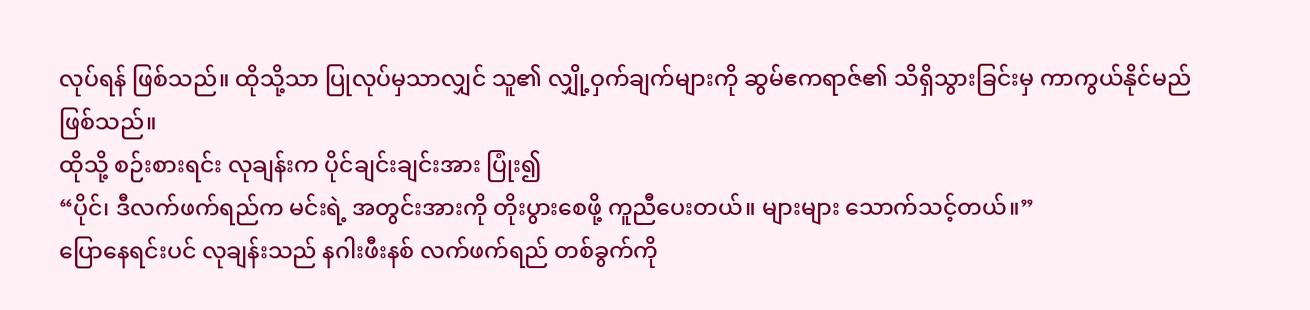လုပ်ရန် ဖြစ်သည်။ ထိုသို့သာ ပြုလုပ်မှသာလျှင် သူ၏ လျှို့ဝှက်ချက်များကို ဆွမ်ဧကရာဇ်၏ သိရှိသွားခြင်းမှ ကာကွယ်နိုင်မည်ဖြစ်သည်။
ထိုသို့ စဉ်းစားရင်း လုချန်းက ပိုင်ချင်းချင်းအား ပြုံး၍
“ပိုင်၊ ဒီလက်ဖက်ရည်က မင်းရဲ့ အတွင်းအားကို တိုးပွားစေဖို့ ကူညီပေးတယ်။ များများ သောက်သင့်တယ်။”
ပြောနေရင်းပင် လုချန်းသည် နဂါးဖီးနစ် လက်ဖက်ရည် တစ်ခွက်ကို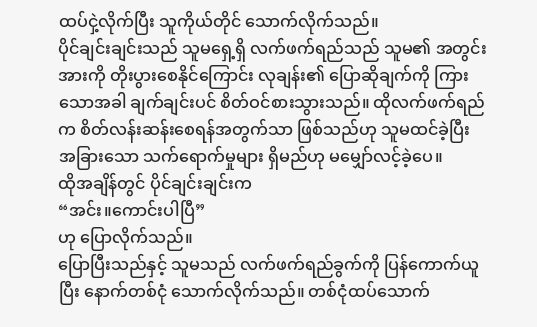ထပ်ငှဲ့လိုက်ပြီး သူကိုယ်တိုင် သောက်လိုက်သည်။
ပိုင်ချင်းချင်းသည် သူမရှေ့ရှိ လက်ဖက်ရည်သည် သူမ၏ အတွင်းအားကို တိုးပွားစေနိုင်ကြောင်း လုချန်း၏ ပြောဆိုချက်ကို ကြားသောအခါ ချက်ချင်းပင် စိတ်ဝင်စားသွားသည်။ ထိုလက်ဖက်ရည်က စိတ်လန်းဆန်းစေရန်အတွက်သာ ဖြစ်သည်ဟု သူမထင်ခဲ့ပြီး အခြားသော သက်ရောက်မှုများ ရှိမည်ဟု မမျှော်လင့်ခဲ့ပေ။
ထိုအချိန်တွင် ပိုင်ချင်းချင်းက
“အင်း။ကောင်းပါပြီ”
ဟု ပြောလိုက်သည်။
ပြောပြီးသည်နှင့် သူမသည် လက်ဖက်ရည်ခွက်ကို ပြန်ကောက်ယူပြီး နောက်တစ်ငုံ သောက်လိုက်သည်။ တစ်ငုံထပ်သောက်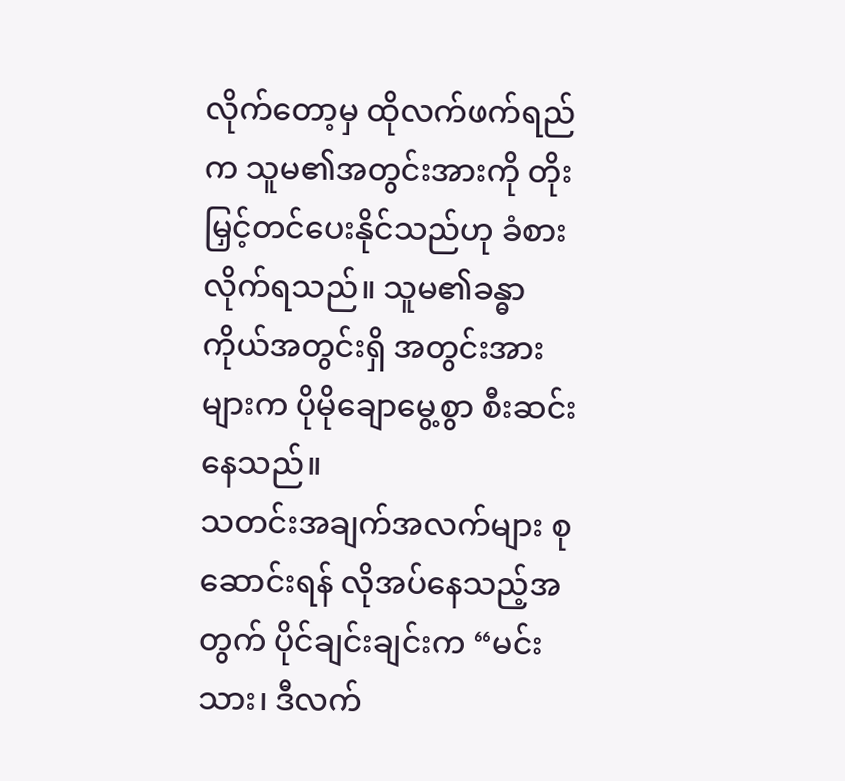လိုက်တော့မှ ထိုလက်ဖက်ရည်က သူမ၏အတွင်းအားကို တိုးမြှင့်တင်ပေးနိုင်သည်ဟု ခံစားလိုက်ရသည်။ သူမ၏ခန္ဓာကိုယ်အတွင်းရှိ အတွင်းအားများက ပိုမိုချောမွေ့စွာ စီးဆင်းနေသည်။
သတင်းအချက်အလက်များ စုဆောင်းရန် လိုအပ်နေသည့်အတွက် ပိုင်ချင်းချင်းက “မင်းသား၊ ဒီလက်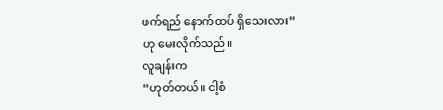ဖက်ရည် နောက်ထပ် ရှိသေးလား”
ဟု မေးလိုက်သည်။
လူချန်းက
“ဟုတ်တယ်။ ငါ့စံ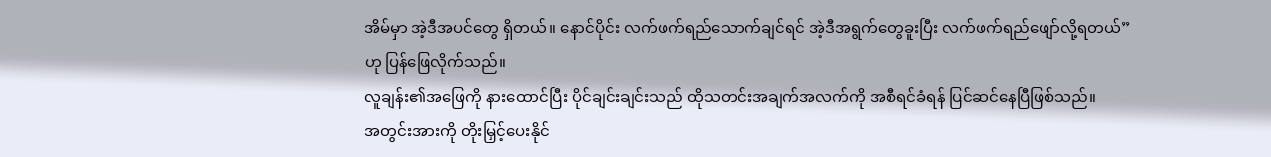အိမ်မှာ အဲ့ဒီအပင်တွေ ရှိတယ်။ နောင်ပိုင်း လက်ဖက်ရည်သောက်ချင်ရင် အဲ့ဒီအရွက်တွေခူးပြီး လက်ဖက်ရည်ဖျော်လို့ရတယ်”
ဟု ပြန်ဖြေလိုက်သည်။
လူချန်း၏အဖြေကို နားထောင်ပြီး ပိုင်ချင်းချင်းသည် ထိုသတင်းအချက်အလက်ကို အစီရင်ခံရန် ပြင်ဆင်နေပြီဖြစ်သည်။
အတွင်းအားကို တိုးမြှင့်ပေးနိုင်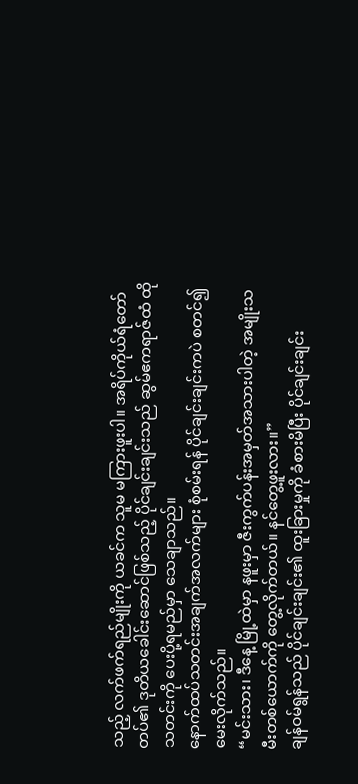သည့် လက်ဖက်ရည်မျိုးကို ယခင်က သူမ မကြားဖူးပါ။ အရိပ်ကိုယ်ရံတော်တပ်၏ ဒုတိယခေါင်းဆောင်ဖြစ်သည့် ပိုင်ချင်းချင်းသည် ဆွမ်ဧကရာဇ်ထံ ထိုသတင်းကို ပေးပို့ရမည်မှာ သေချာသည်။
နောက်ထပ်သတင်းအချက်အလက်များ စုံစမ်းရန် ပိုင်ချင်းချင်းကပဲ စတင်၍ မေးလိုက်သည်။
“မင်းသား၊ ဒီနေ့ မြို့ထဲမှာ နဖူးမှာ ဇီးကွက်ပန်းအမှတ်အသားပါတဲ့ အမျိုးသမီးတစ်ယောက်ကို တွေ့လိုက်တယ်။ နင်တွေ့ဖူးလား။”
ချန်ဝမ်ရွန်သည် ပိုင်ချင်းချင်း၏ ထူးခြားမှုကို ခံစားမိပြီး ပိုင်ချင်းချင်း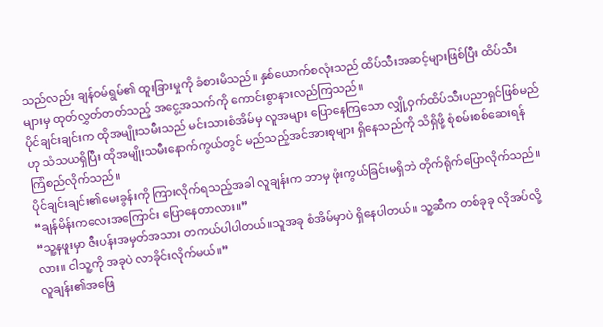သည်လည်း ချန်ဝမ်ရွမ်၏ ထူးခြားမှုကို ခံစားမိသည်။ နှစ်ယောက်စလုံးသည် ထိပ်သီးအဆင့်များဖြစ်ပြီး ထိပ်သီးများမှ ထုတ်လွှတ်တတ်သည့် အငွေ့အသက်ကို ကောင်းစွာနားလည်ကြသည်။
ပိုင်ချင်းချင်းက ထိုအမျိုးသမီးသည် မင်းသားစံအိမ်မှ လူအများ ပြောနေကြသော လျှို့ဝှက်ထိပ်သီးပညာရှင်ဖြစ်မည်ဟု သံသယရှိပြီး ထိုအမျိုးသမီးနောက်ကွယ်တွင် မည်သည့်အင်အားစုများ ရှိနေသည်ကို သိရှိဖို့ စုံစမ်းစစ်ဆေးရန် ကြံစည်လိုက်သည်။
ပိုင်ချင်းချင်း၏မေးခွန်းကို ကြားလိုက်ရသည့်အခါ လူချန်းက ဘာမှ ဖုံးကွယ်ခြင်းမရှိဘဲ တိုက်ရိုက်ပြောလိုက်သည်။
“ချန်မိန်းကလေးအကြောင်း ပြောနေတာလား။”
“သူ့နဖူးမှာ ဇီးပန်းအမှတ်အသား တကယ်ပါပါတယ်။သူအခု စံအိမ်မှာပဲ ရှိနေပါတယ်။ သူ့ဆီက တစ်ခုခု လိုအပ်လို့လား။ ငါသူ့ကို အခုပဲ လာခိုင်းလိုက်မယ်။”
လူချန်း၏အဖြေ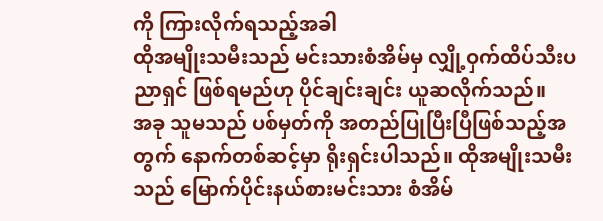ကို ကြားလိုက်ရသည့်အခါ
ထိုအမျိုးသမီးသည် မင်းသားစံအိမ်မှ လျှို့ဝှက်ထိပ်သီးပညာရှင် ဖြစ်ရမည်ဟု ပိုင်ချင်းချင်း ယူဆလိုက်သည်။
အခု သူမသည် ပစ်မှတ်ကို အတည်ပြုပြီးပြီဖြစ်သည့်အတွက် နောက်တစ်ဆင့်မှာ ရိုးရှင်းပါသည်။ ထိုအမျိုးသမီးသည် မြောက်ပိုင်းနယ်စားမင်းသား စံအိမ်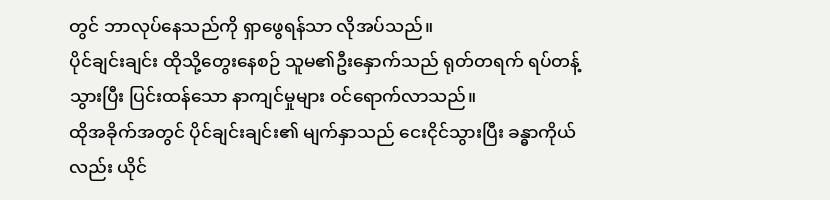တွင် ဘာလုပ်နေသည်ကို ရှာဖွေရန်သာ လိုအပ်သည်။
ပိုင်ချင်းချင်း ထိုသို့တွေးနေစဉ် သူမ၏ဦးနှောက်သည် ရုတ်တရက် ရပ်တန့်သွားပြီး ပြင်းထန်သော နာကျင်မှုများ ဝင်ရောက်လာသည်။
ထိုအခိုက်အတွင် ပိုင်ချင်းချင်း၏ မျက်နှာသည် ငေးငိုင်သွားပြီး ခန္ဓာကိုယ်လည်း ယိုင်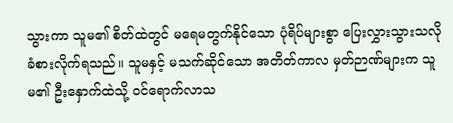သွားကာ သူမ၏ စိတ်ထဲတွင် မရေမတွက်နိုင်သော ပုံရိပ်များစွာ ပြေးလွှားသွားသလို ခံစားလိုက်ရသည်။ သူမနှင့် မသက်ဆိုင်သော အတိတ်ကာလ မှတ်ဉာဏ်များက သူမ၏ ဦးနှောက်ထဲသို့ ဝင်ရောက်လာသ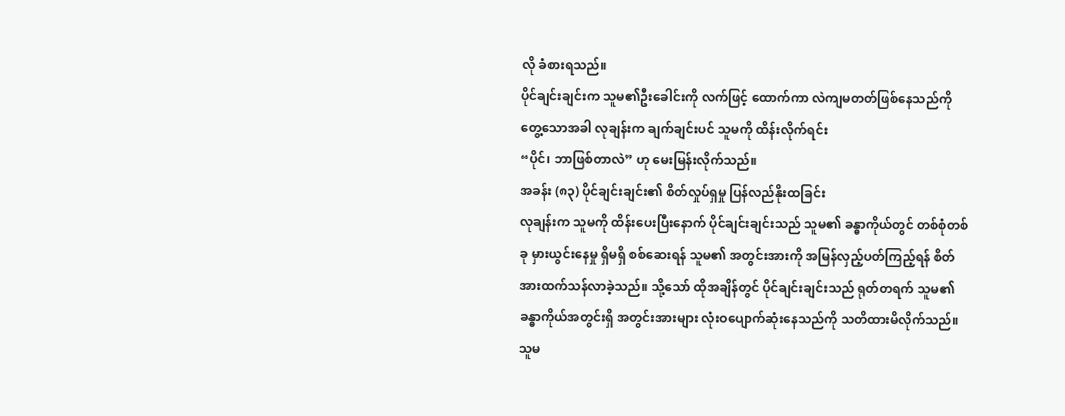လို ခံစားရသည်။
ပိုင်ချင်းချင်းက သူမ၏ဦးခေါင်းကို လက်ဖြင့် ထောက်ကာ လဲကျမတတ်ဖြစ်နေသည်ကို တွေ့သောအခါ လုချန်းက ချက်ချင်းပင် သူမကို ထိန်းလိုက်ရင်း
“ပိုင်၊ ဘာဖြစ်တာလဲ” ဟု မေးမြန်းလိုက်သည်။
အခန်း (၈၃) ပိုင်ချင်းချင်း၏ စိတ်လှုပ်ရှမှု ပြန်လည်နိုးထခြင်း
လုချန်းက သူမကို ထိန်းပေးပြီးနောက် ပိုင်ချင်းချင်းသည် သူမ၏ ခန္ဓာကိုယ်တွင် တစ်စုံတစ်ခု မှားယွင်းနေမှု ရှိမရှိ စစ်ဆေးရန် သူမ၏ အတွင်းအားကို အမြန်လှည့်ပတ်ကြည့်ရန် စိတ်အားထက်သန်လာခဲ့သည်။ သို့သော် ထိုအချိန်တွင် ပိုင်ချင်းချင်းသည် ရုတ်တရက် သူမ၏ ခန္ဓာကိုယ်အတွင်းရှိ အတွင်းအားများ လုံးဝပျောက်ဆုံးနေသည်ကို သတိထားမိလိုက်သည်။
သူမ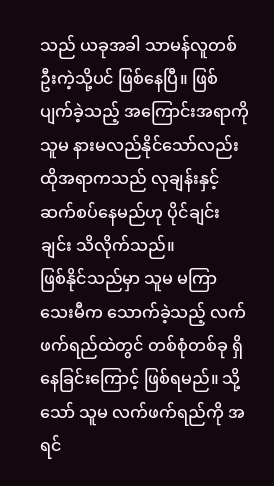သည် ယခုအခါ သာမန်လူတစ်ဦးကဲ့သို့ပင် ဖြစ်နေပြီ။ ဖြစ်ပျက်ခဲ့သည့် အကြောင်းအရာကို သူမ နားမလည်နိုင်သော်လည်း ထိုအရာကသည် လုချန်းနှင့် ဆက်စပ်နေမည်ဟု ပိုင်ချင်းချင်း သိလိုက်သည်။
ဖြစ်နိုင်သည်မှာ သူမ မကြာသေးမီက သောက်ခဲ့သည့် လက်ဖက်ရည်ထဲတွင် တစ်စုံတစ်ခု ရှိနေခြင်းကြောင့် ဖြစ်ရမည်။ သို့သော် သူမ လက်ဖက်ရည်ကို အရင်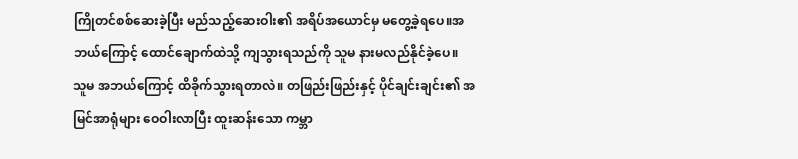ကြိုတင်စစ်ဆေးခဲ့ပြီး မည်သည့်ဆေးဝါး၏ အရိပ်အယောင်မှ မတွေ့ခဲ့ရပေ။အဘယ်ကြောင့် ထောင်ချောက်ထဲသို့ ကျသွားရသည်ကို သူမ နားမလည်နိုင်ခဲ့ပေ။
သူမ အဘယ်ကြောင့် ထိခိုက်သွားရတာလဲ။ တဖြည်းဖြည်းနှင့် ပိုင်ချင်းချင်း၏ အမြင်အာရုံများ ဝေဝါးလာပြီး ထူးဆန်းသော ကမ္ဘာ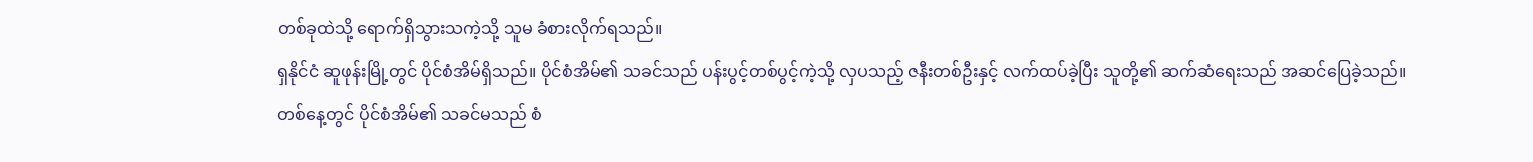တစ်ခုထဲသို့ ရောက်ရှိသွားသကဲ့သို့ သူမ ခံစားလိုက်ရသည်။
ရှနိုင်ငံ ဆူဖုန်းမြို့တွင် ပိုင်စံအိမ်ရှိသည်။ ပိုင်စံအိမ်၏ သခင်သည် ပန်းပွင့်တစ်ပွင့်ကဲ့သို့ လှပသည့် ဇနီးတစ်ဦးနှင့် လက်ထပ်ခဲ့ပြီး သူတို့၏ ဆက်ဆံရေးသည် အဆင်ပြေခဲ့သည်။
တစ်နေ့တွင် ပိုင်စံအိမ်၏ သခင်မသည် စံ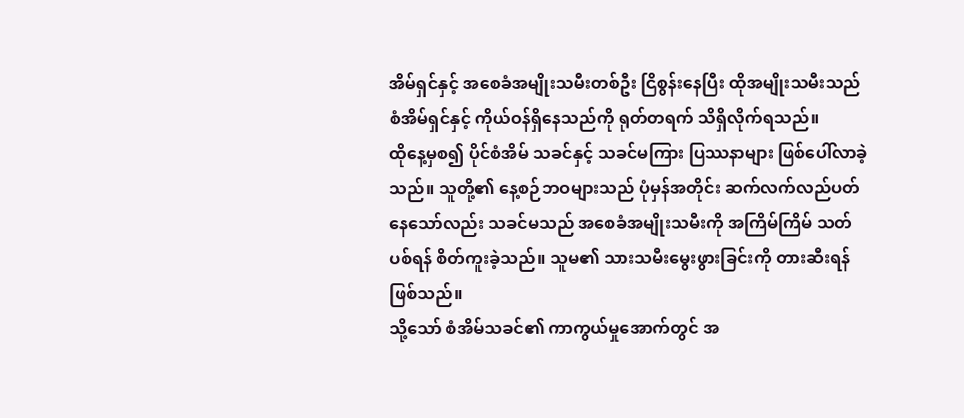အိမ်ရှင်နှင့် အစေခံအမျိုးသမီးတစ်ဦး ငြိစွန်းနေပြီး ထိုအမျိုးသမီးသည် စံအိမ်ရှင်နှင့် ကိုယ်ဝန်ရှိနေသည်ကို ရုတ်တရက် သိရှိလိုက်ရသည်။
ထိုနေ့မှစ၍ ပိုင်စံအိမ် သခင်နှင့် သခင်မကြား ပြဿနာများ ဖြစ်ပေါ်လာခဲ့သည်။ သူတို့၏ နေ့စဉ်ဘဝများသည် ပုံမှန်အတိုင်း ဆက်လက်လည်ပတ်နေသော်လည်း သခင်မသည် အစေခံအမျိုးသမီးကို အကြိမ်ကြိမ် သတ်ပစ်ရန် စိတ်ကူးခဲ့သည်။ သူမ၏ သားသမီးမွေးဖွားခြင်းကို တားဆီးရန် ဖြစ်သည်။
သို့သော် စံအိမ်သခင်၏ ကာကွယ်မှုအောက်တွင် အ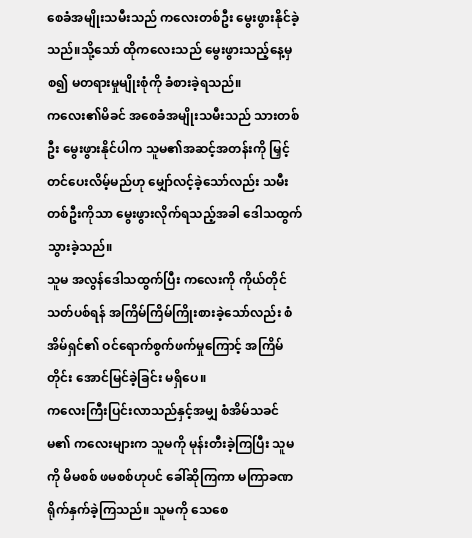စေခံအမျိုးသမီးသည် ကလေးတစ်ဦး မွေးဖွားနိုင်ခဲ့သည်။သို့သော် ထိုကလေးသည် မွေးဖွားသည့်နေ့မှစ၍ မတရားမှုမျိုးစုံကို ခံစားခဲ့ရသည်။
ကလေး၏မိခင် အစေခံအမျိုးသမီးသည် သားတစ်ဦး မွေးဖွားနိုင်ပါက သူမ၏အဆင့်အတန်းကို မြှင့်တင်ပေးလိမ့်မည်ဟု မျှော်လင့်ခဲ့သော်လည်း သမီးတစ်ဦးကိုသာ မွေးဖွားလိုက်ရသည့်အခါ ဒေါသထွက်သွားခဲ့သည်။
သူမ အလွန်ဒေါသထွက်ပြီး ကလေးကို ကိုယ်တိုင်သတ်ပစ်ရန် အကြိမ်ကြိမ်ကြိုးစားခဲ့သော်လည်း စံအိမ်ရှင်၏ ဝင်ရောက်စွက်ဖက်မှုကြောင့် အကြိမ်တိုင်း အောင်မြင်ခဲ့ခြင်း မရှိပေ။
ကလေးကြီးပြင်းလာသည်နှင့်အမျှ စံအိမ်သခင်မ၏ ကလေးများက သူမကို မုန်းတီးခဲ့ကြပြီး သူမကို မိမစစ် ဖမစစ်ဟုပင် ခေါ်ဆိုကြကာ မကြာခဏ ရိုက်နှက်ခဲ့ကြသည်။ သူမကို သေစေ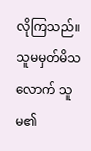လိုကြသည်။ သူမမှတ်မိသလောက် သူမ၏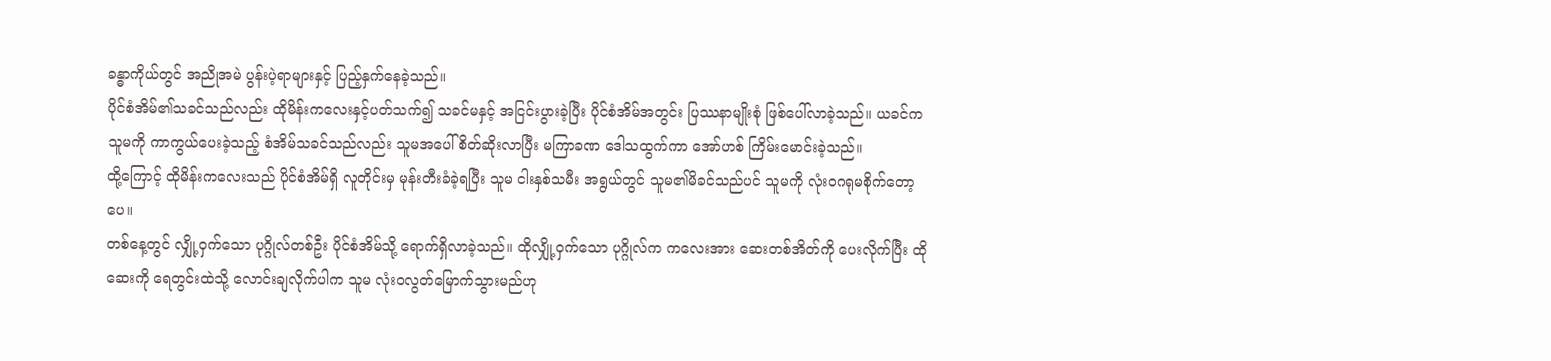ခန္ဓာကိုယ်တွင် အညိုအမဲ ပွန်းပဲ့ရာများနှင့် ပြည့်နှက်နေခဲ့သည်။
ပိုင်စံအိမ်၏သခင်သည်လည်း ထိုမိန်းကလေးနှင့်ပတ်သက်၍ သခင်မနှင့် အငြင်းပွားခဲ့ပြီး ပိုင်စံအိမ်အတွင်း ပြဿနာမျိုးစုံ ဖြစ်ပေါ်လာခဲ့သည်။ ယခင်က သူမကို ကာကွယ်ပေးခဲ့သည့် စံအိမ်သခင်သည်လည်း သူမအပေါ် စိတ်ဆိုးလာပြီး မကြာခဏ ဒေါသထွက်ကာ အော်ဟစ် ကြိမ်းမောင်းခဲ့သည်။
ထို့ကြောင့် ထိုမိန်းကလေးသည် ပိုင်စံအိမ်ရှိ လူတိုင်းမှ မုန်းတီးခံခဲ့ရပြီး သူမ ငါးနှစ်သမီး အရွယ်တွင် သူမ၏မိခင်သည်ပင် သူမကို လုံးဝဂရုမစိုက်တော့ပေ။
တစ်နေ့တွင် လျှို့ဝှက်သော ပုဂ္ဂိုလ်တစ်ဦး ပိုင်စံအိမ်သို့ ရောက်ရှိလာခဲ့သည်။ ထိုလျှို့ဝှက်သော ပုဂ္ဂိုလ်က ကလေးအား ဆေးတစ်အိတ်ကို ပေးလိုက်ပြီး ထိုဆေးကို ရေတွင်းထဲသို့ လောင်းချလိုက်ပါက သူမ လုံးဝလွတ်မြောက်သွားမည်ဟု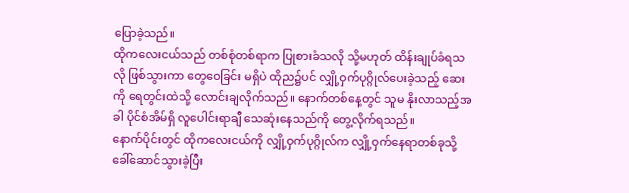ပြောခဲ့သည်။
ထိုကလေးငယ်သည် တစ်စုံတစ်ရာက ပြုစားခံသလို သို့မဟုတ် ထိန်းချုပ်ခံရသလို ဖြစ်သွားကာ တွေဝေခြင်း မရှိပဲ ထိုည၌ပင် လျှို့ဝှက်ပုဂ္ဂိုလ်ပေးခဲ့သည့် ဆေးကို ရေတွင်းထဲသို့ လောင်းချလိုက်သည်။ နောက်တစ်နေ့တွင် သူမ နိုးလာသည့်အခါ ပိုင်စံအိမ်ရှိ လူပေါင်းရာချီ သေဆုံးနေသည်ကို တွေ့လိုက်ရသည်။
နောက်ပိုင်းတွင် ထိုကလေးငယ်ကို လျှို့ဝှက်ပုဂ္ဂိုလ်က လျှို့ဝှက်နေရာတစ်ခုသို့ ခေါ်ဆောင်သွားခဲ့ပြီး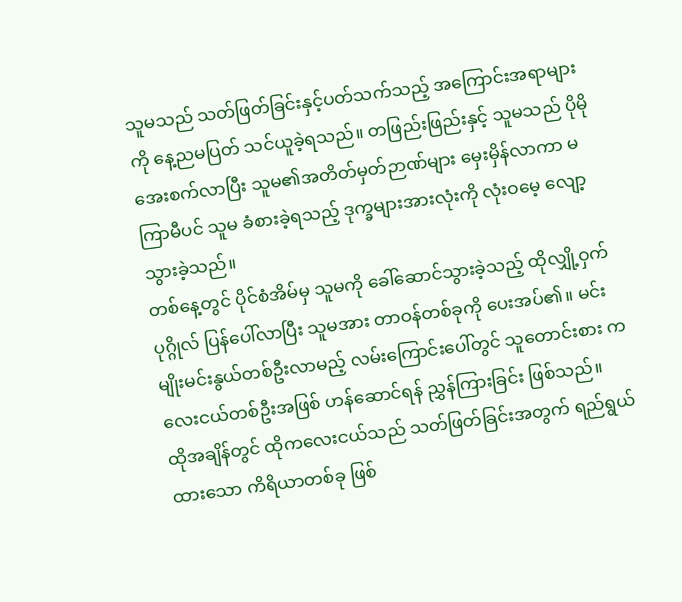သူမသည် သတ်ဖြတ်ခြင်းနှင့်ပတ်သက်သည့် အကြောင်းအရာများကို နေ့ညမပြတ် သင်ယူခဲ့ရသည်။ တဖြည်းဖြည်းနှင့် သူမသည် ပိုမိုအေးစက်လာပြီး သူမ၏အတိတ်မှတ်ဉာဏ်များ မှေးမှိန်လာကာ မကြာမီပင် သူမ ခံစားခဲ့ရသည့် ဒုက္ခများအားလုံးကို လုံးဝမေ့ လျော့သွားခဲ့သည်။
တစ်နေ့တွင် ပိုင်စံအိမ်မှ သူမကို ခေါ်ဆောင်သွားခဲ့သည့် ထိုလျှို့ဝှက်ပုဂ္ဂိုလ် ပြန်ပေါ်လာပြီး သူမအား တာဝန်တစ်ခုကို ပေးအပ်၏။ မင်းမျိုးမင်းနွယ်တစ်ဦးလာမည့် လမ်းကြောင်းပေါ်တွင် သူတောင်းစား ကလေးငယ်တစ်ဦးအဖြစ် ဟန်ဆောင်ရန် ညွှန်ကြားခြင်း ဖြစ်သည်။
ထိုအချိန်တွင် ထိုကလေးငယ်သည် သတ်ဖြတ်ခြင်းအတွက် ရည်ရွယ်ထားသော ကိရိယာတစ်ခု ဖြစ်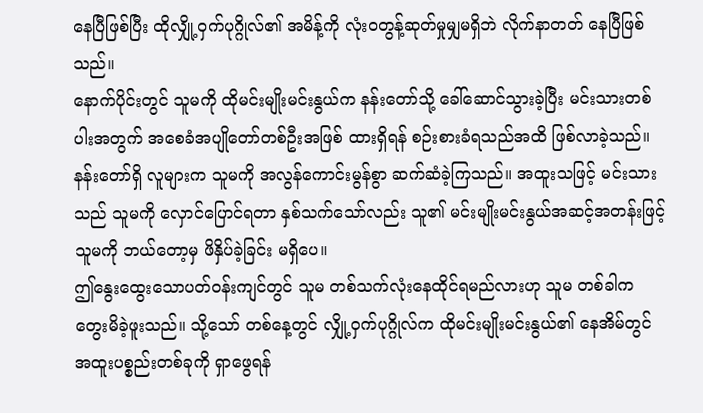နေပြီဖြစ်ပြီး ထိုလျှို့ဝှက်ပုဂ္ဂိုလ်၏ အမိန့်ကို လုံးဝတွန့်ဆုတ်မှုမျှမရှိဘဲ လိုက်နာတတ် နေပြီဖြစ်သည်။
နောက်ပိုင်းတွင် သူမကို ထိုမင်းမျိုးမင်းနွယ်က နန်းတော်သို့ ခေါ်ဆောင်သွားခဲ့ပြီး မင်းသားတစ်ပါးအတွက် အစေခံအပျိုတော်တစ်ဦးအဖြစ် ထားရှိရန် စဉ်းစားခံရသည်အထိ ဖြစ်လာခဲ့သည်။
နန်းတော်ရှိ လူများက သူမကို အလွန်ကောင်းမွန်စွာ ဆက်ဆံခဲ့ကြသည်။ အထူးသဖြင့် မင်းသားသည် သူမကို လှောင်ပြောင်ရတာ နှစ်သက်သော်လည်း သူ၏ မင်းမျိုးမင်းနွယ်အဆင့်အတန်းဖြင့် သူမကို ဘယ်တော့မှ ဖိနှိပ်ခဲ့ခြင်း မရှိပေ။
ဤနွေးထွေးသောပတ်ဝန်းကျင်တွင် သူမ တစ်သက်လုံးနေထိုင်ရမည်လားဟု သူမ တစ်ခါက တွေးမိခဲ့ဖူးသည်။ သို့သော် တစ်နေ့တွင် လျှို့ဝှက်ပုဂ္ဂိုလ်က ထိုမင်းမျိုးမင်းနွယ်၏ နေအိမ်တွင် အထူးပစ္စည်းတစ်ခုကို ရှာဖွေရန်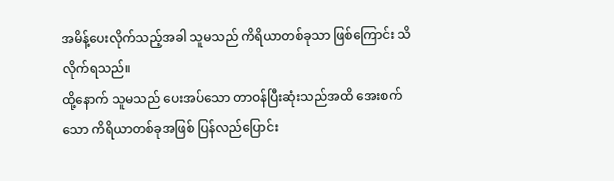အမိန့်ပေးလိုက်သည့်အခါ သူမသည် ကိရိယာတစ်ခုသာ ဖြစ်ကြောင်း သိလိုက်ရသည်။
ထို့နောက် သူမသည် ပေးအပ်သော တာဝန်ပြီးဆုံးသည်အထိ အေးစက်သော ကိရိယာတစ်ခုအဖြစ် ပြန်လည်ပြောင်း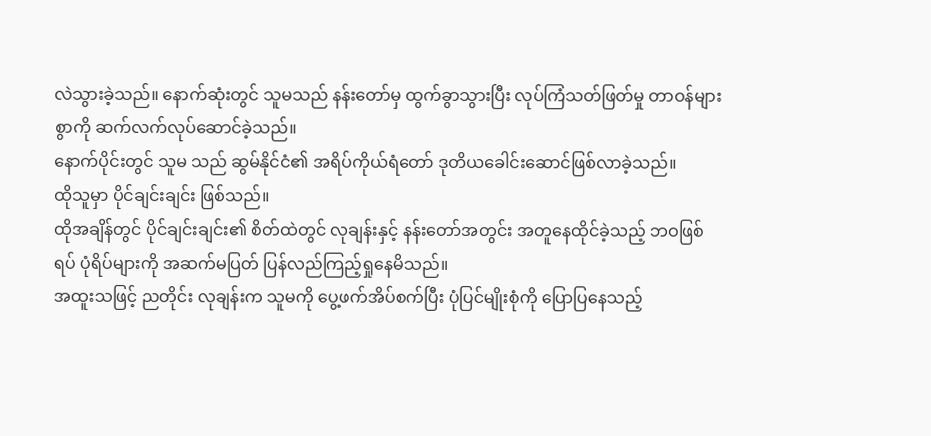လဲသွားခဲ့သည်။ နောက်ဆုံးတွင် သူမသည် နန်းတော်မှ ထွက်ခွာသွားပြီး လုပ်ကြံသတ်ဖြတ်မှု တာဝန်များစွာကို ဆက်လက်လုပ်ဆောင်ခဲ့သည်။
နောက်ပိုင်းတွင် သူမ သည် ဆွမ်နိုင်ငံ၏ အရိပ်ကိုယ်ရံတော် ဒုတိယခေါင်းဆောင်ဖြစ်လာခဲ့သည်။
ထိုသူမှာ ပိုင်ချင်းချင်း ဖြစ်သည်။
ထိုအချိန်တွင် ပိုင်ချင်းချင်း၏ စိတ်ထဲတွင် လုချန်းနှင့် နန်းတော်အတွင်း အတူနေထိုင်ခဲ့သည့် ဘဝဖြစ်ရပ် ပုံရိပ်များကို အဆက်မပြတ် ပြန်လည်ကြည့်ရှုနေမိသည်။
အထူးသဖြင့် ညတိုင်း လုချန်းက သူမကို ပွေ့ဖက်အိပ်စက်ပြီး ပုံပြင်မျိုးစုံကို ပြောပြနေသည့်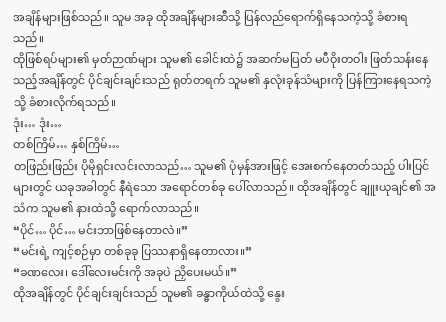အချိန်များဖြစ်သည်။ သူမ အခု ထိုအချိန်များဆီသို့ ပြန်လည်ရောက်ရှိနေသကဲ့သို့ ခံစားရသည်။
ထိုဖြစ်ရပ်များ၏ မှတ်ဉာဏ်များ သူမ၏ ခေါင်းထဲ၌ အဆက်မပြတ် မပီဝိုးတဝါး ဖြတ်သန်းနေသည့်အချိန်တွင် ပိုင်ချင်းချင်းသည် ရုတ်တရက် သူမ၏ နှလုံးခုန်သံများကို ပြန်ကြားနေရသကဲ့သို့ ခံစားလိုက်ရသည်။
ဒုံး… ဒုံး…
တစ်ကြိမ်… နှစ်ကြိမ်…
တဖြည်းဖြည်း ပိုမိုရှင်းလင်းလာသည်… သူမ၏ ပုံမှန်အားဖြင့် အေးစက်နေတတ်သည့် ပါးပြင်များတွင် ယခုအခါတွင် နီရဲသော အရောင်တစ်ခု ပေါ်လာသည်။ ထိုအချိန်တွင် ချူးယုချင်၏ အသံက သူမ၏ နားထဲသို့ ရောက်လာသည်။
“ပိုင်… ပိုင်… မင်းဘာဖြစ်နေတာလဲ။”
“မင်းရဲ့ ကျင့်စဉ်မှာ တစ်ခုခု ပြဿနာရှိနေတာလား။”
“ခဏလေး၊ ဒေါ်လေးမင်းကို အခုပဲ ညှိပေးမယ်။”
ထိုအချိန်တွင် ပိုင်ချင်းချင်းသည် သူမ၏ ခန္ဓာကိုယ်ထဲသို့ နွေး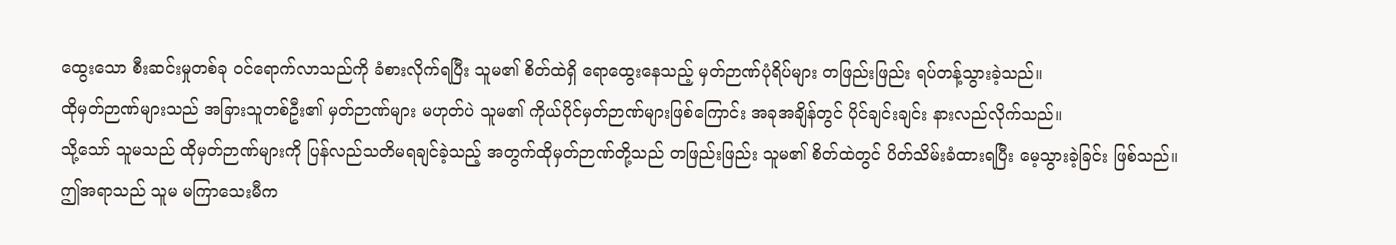ထွေးသော စီးဆင်းမှုတစ်ခု ဝင်ရောက်လာသည်ကို ခံစားလိုက်ရပြီး သူမ၏ စိတ်ထဲရှိ ရောထွေးနေသည့် မှတ်ဉာဏ်ပုံရိပ်များ တဖြည်းဖြည်း ရပ်တန့်သွားခဲ့သည်။
ထိုမှတ်ဉာဏ်များသည် အခြားသူတစ်ဦး၏ မှတ်ဉာဏ်များ မဟုတ်ပဲ သူမ၏ ကိုယ်ပိုင်မှတ်ဉာဏ်များဖြစ်ကြောင်း အခုအချိန်တွင် ပိုင်ချင်းချင်း နားလည်လိုက်သည်။
သို့သော် သူမသည် ထိုမှတ်ဉာဏ်များကို ပြန်လည်သတိမရချင်ခဲ့သည့် အတွက်ထိုမှတ်ဉာဏ်တို့သည် တဖြည်းဖြည်း သူမ၏ စိတ်ထဲတွင် ပိတ်သိမ်းခံထားရပြီး မေ့သွားခဲ့ခြင်း ဖြစ်သည်။
ဤအရာသည် သူမ မကြာသေးမီက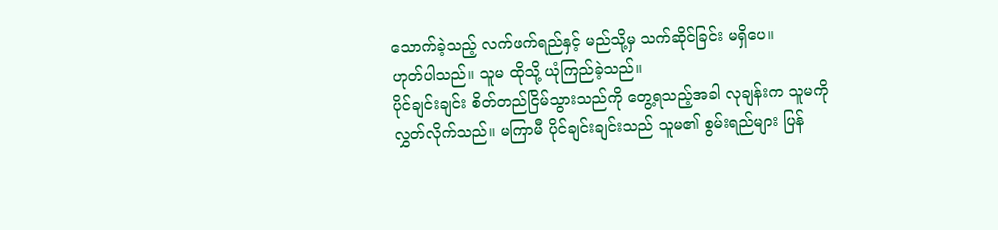သောက်ခဲ့သည့် လက်ဖက်ရည်နှင့် မည်သို့မှ သက်ဆိုင်ခြင်း မရှိပေ။
ဟုတ်ပါသည်။ သူမ ထိုသို့ ယုံကြည်ခဲ့သည်။
ပိုင်ချင်းချင်း စိတ်တည်ငြိမ်သွားသည်ကို တွေ့ရသည့်အခါ လုချန်းက သူမကို လွှတ်လိုက်သည်။ မကြာမီ ပိုင်ချင်းချင်းသည် သူမ၏ စွမ်းရည်များ ပြန်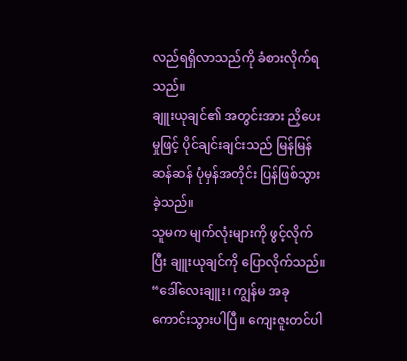လည်ရရှိလာသည်ကို ခံစားလိုက်ရသည်။
ချူးယုချင်၏ အတွင်းအား ညှိပေးမှုဖြင့် ပိုင်ချင်းချင်းသည် မြန်မြန်ဆန်ဆန် ပုံမှန်အတိုင်း ပြန်ဖြစ်သွားခဲ့သည်။
သူမက မျက်လုံးများကို ဖွင့်လိုက်ပြီး ချူးယုချင်ကို ပြောလိုက်သည်။
“ဒေါ်လေးချူး၊ ကျွန်မ အခုကောင်းသွားပါပြီ။ ကျေးဇူးတင်ပါ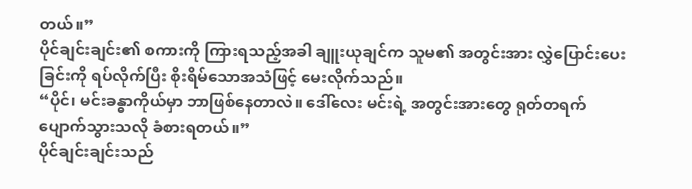တယ်။”
ပိုင်ချင်းချင်း၏ စကားကို ကြားရသည့်အခါ ချူးယုချင်က သူမ၏ အတွင်းအား လွှဲပြောင်းပေးခြင်းကို ရပ်လိုက်ပြီး စိုးရိမ်သောအသံဖြင့် မေးလိုက်သည်။
“ပိုင်၊ မင်းခန္ဓာကိုယ်မှာ ဘာဖြစ်နေတာလဲ။ ဒေါ်လေး မင်းရဲ့ အတွင်းအားတွေ ရုတ်တရက် ပျောက်သွားသလို ခံစားရတယ်။”
ပိုင်ချင်းချင်းသည်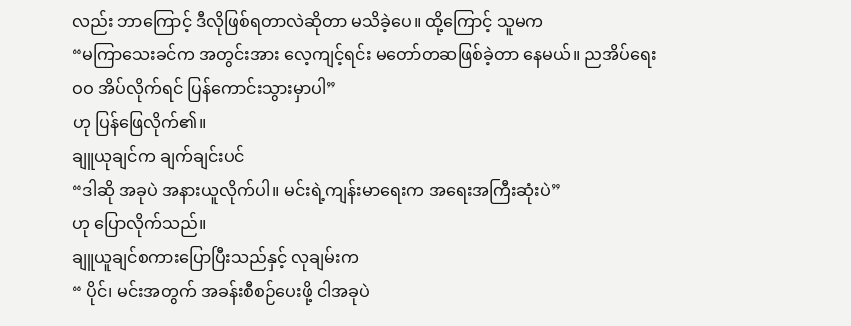လည်း ဘာကြောင့် ဒီလိုဖြစ်ရတာလဲဆိုတာ မသိခဲ့ပေ။ ထို့ကြောင့် သူမက
“မကြာသေးခင်က အတွင်းအား လေ့ကျင့်ရင်း မတော်တဆဖြစ်ခဲ့တာ နေမယ်။ ညအိပ်ရေးဝဝ အိပ်လိုက်ရင် ပြန်ကောင်းသွားမှာပါ”
ဟု ပြန်ဖြေလိုက်၏။
ချူယုချင်က ချက်ချင်းပင်
“ဒါဆို အခုပဲ အနားယူလိုက်ပါ။ မင်းရဲ့ကျန်းမာရေးက အရေးအကြီးဆုံးပဲ”
ဟု ပြောလိုက်သည်။
ချူယူချင်စကားပြောပြီးသည်နှင့် လုချမ်းက
“ ပိုင်၊ မင်းအတွက် အခန်းစီစဉ်ပေးဖို့ ငါအခုပဲ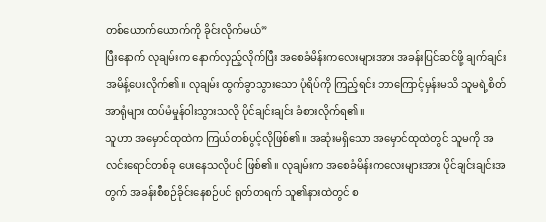တစ်ယောက်ယောက်ကို ခိုင်းလိုက်မယ်”
ပြီးနောက် လုချမ်းက နောက်လှည့်လိုက်ပြီး အစေခံမိန်းကလေးများအား အခန်းပြင်ဆင်ဖို့ ချက်ချင်း အမိန့်ပေးလိုက်၏။ လုချမ်း ထွက်ခွာသွားသော ပုံရိပ်ကို ကြည့်ရင်း ဘာကြောင့်မှန်းမသိ သူမရဲ့စိတ်အာရုံများ ထပ်မံမှုန်ဝါးသွားသလို ပိုင်ချင်းချင်း ခံစားလိုက်ရ၏။
သူဟာ အမှောင်ထုထဲက ကြယ်တစ်ပွင့်လိုဖြစ်၏။ အဆုံးမရှိသော အမှောင်ထုထဲတွင် သူမကို အလင်းရောင်တစ်ခု ပေးနေသလိုပင် ဖြစ်၏။ လုချမ်းက အစေခံမိန်းကလေးများအား ပိုင်ချင်းချင်းအတွက် အခန်းစီစဉ်ခိုင်းနေစဉ်ပင် ရုတ်တရက် သူ၏နားထဲတွင် စ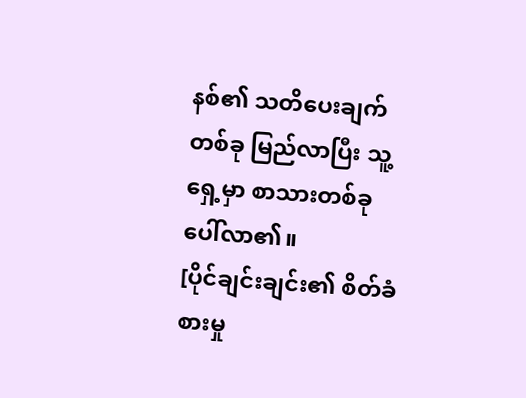နစ်၏ သတိပေးချက်တစ်ခု မြည်လာပြီး သူ့ရှေ့မှာ စာသားတစ်ခု ပေါ်လာ၏။
[ပိုင်ချင်းချင်း၏ စိတ်ခံစားမှု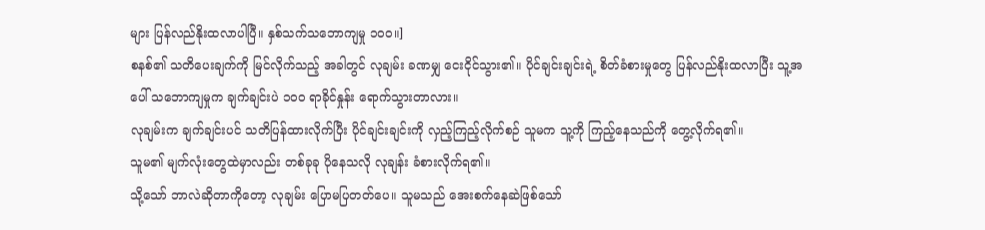များ ပြန်လည်နိုးထလာပါပြီ။ နှစ်သက်သဘောကျမှု ၁၀၀။]
စနစ်၏ သတိပေးချက်ကို မြင်လိုက်သည့် အခါတွင် လုချမ်း ခဏမျှ ငေးငိုင်သွား၏။ ပိုင်ချင်းချင်းရဲ့ စိတ်ခံစားမှုတွေ ပြန်လည်နိုးထလာပြီး သူ့အပေါ် သဘောကျမှုက ချက်ချင်းပဲ ၁၀၀ ရာခိုင်နှုန်း ရောက်သွားတာလား။
လုချမ်းက ချက်ချင်းပင် သတိပြန်ထားလိုက်ပြီး ပိုင်ချင်းချင်းကို လှည့်ကြည့်လိုက်စဉ် သူမက သူ့ကို ကြည့်နေသည်ကို တွေ့လိုက်ရ၏။
သူမ၏ မျက်လုံးတွေထဲမှာလည်း တစ်ခုခု ပိုနေသလို လုချန်း ခံစားလိုက်ရ၏။
သို့သော် ဘာလဲဆိုတာကိုတော့ လုချမ်း ပြောမပြတတ်ပေ။ သူမသည် အေးစက်နေဆဲဖြစ်သော်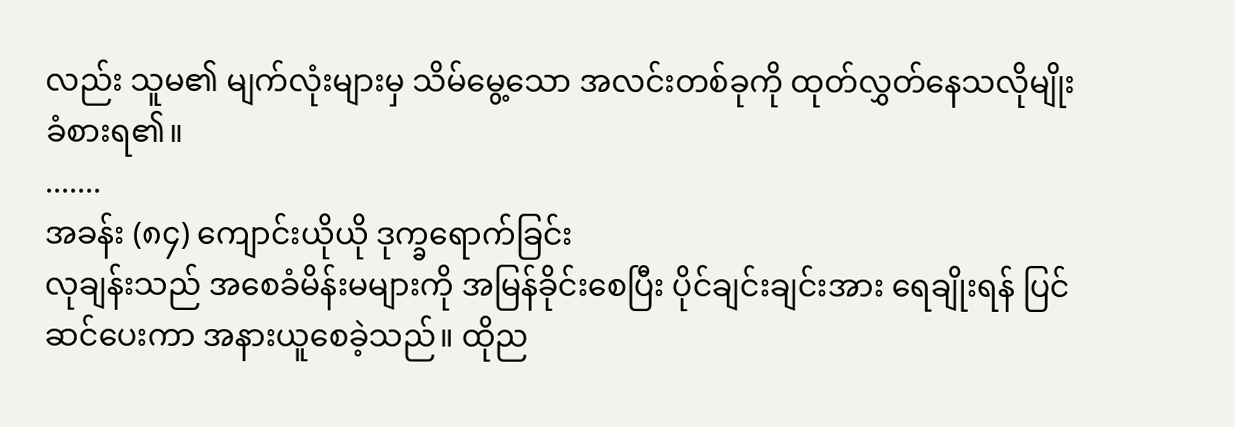လည်း သူမ၏ မျက်လုံးများမှ သိမ်မွေ့သော အလင်းတစ်ခုကို ထုတ်လွှတ်နေသလိုမျိုး ခံစားရ၏။
.......
အခန်း (၈၄) ကျောင်းယိုယို ဒုက္ခရောက်ခြင်း
လုချန်းသည် အစေခံမိန်းမများကို အမြန်ခိုင်းစေပြီး ပိုင်ချင်းချင်းအား ရေချိုးရန် ပြင်ဆင်ပေးကာ အနားယူစေခဲ့သည်။ ထိုည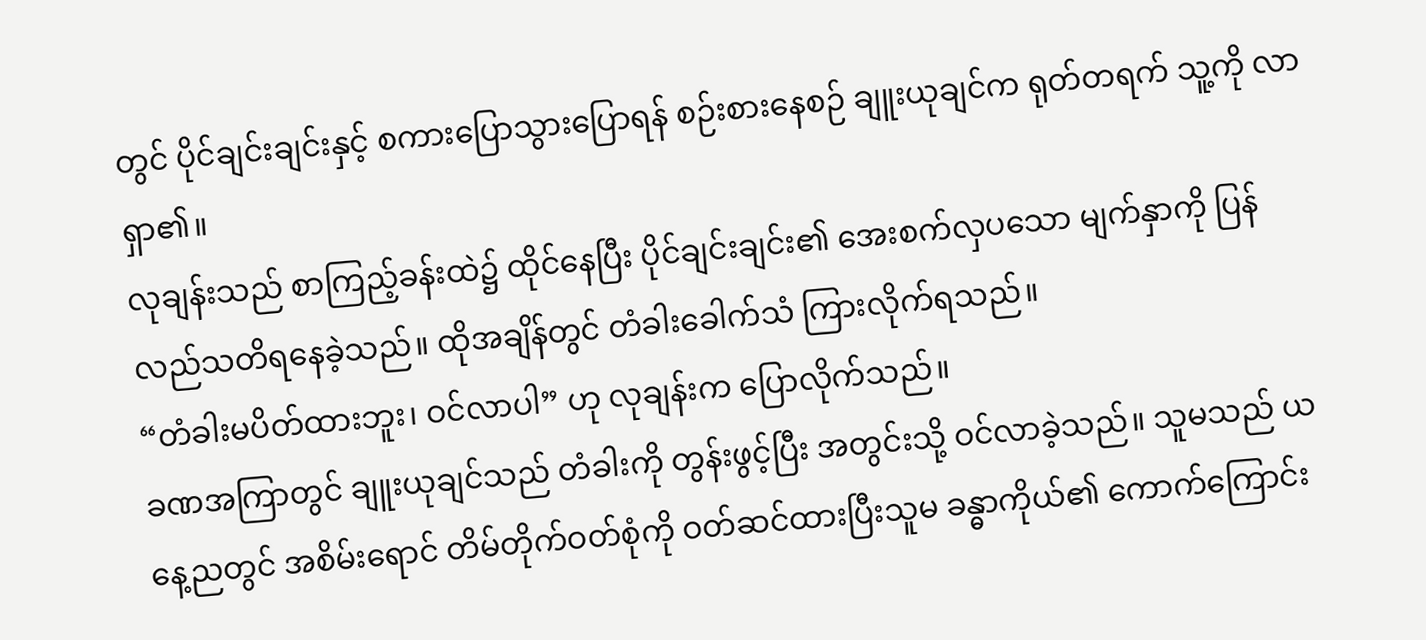တွင် ပိုင်ချင်းချင်းနှင့် စကားပြောသွားပြောရန် စဉ်းစားနေစဉ် ချူးယုချင်က ရုတ်တရက် သူ့ကို လာရှာ၏။
လုချန်းသည် စာကြည့်ခန်းထဲ၌ ထိုင်နေပြီး ပိုင်ချင်းချင်း၏ အေးစက်လှပသော မျက်နှာကို ပြန်လည်သတိရနေခဲ့သည်။ ထိုအချိန်တွင် တံခါးခေါက်သံ ကြားလိုက်ရသည်။
“တံခါးမပိတ်ထားဘူး၊ ဝင်လာပါ” ဟု လုချန်းက ပြောလိုက်သည်။
ခဏအကြာတွင် ချူးယုချင်သည် တံခါးကို တွန်းဖွင့်ပြီး အတွင်းသို့ ဝင်လာခဲ့သည်။ သူမသည် ယနေ့ညတွင် အစိမ်းရောင် တိမ်တိုက်ဝတ်စုံကို ဝတ်ဆင်ထားပြီးသူမ ခန္ဓာကိုယ်၏ ကောက်ကြောင်း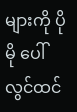များကို ပိုမို ပေါ်လွင်ထင်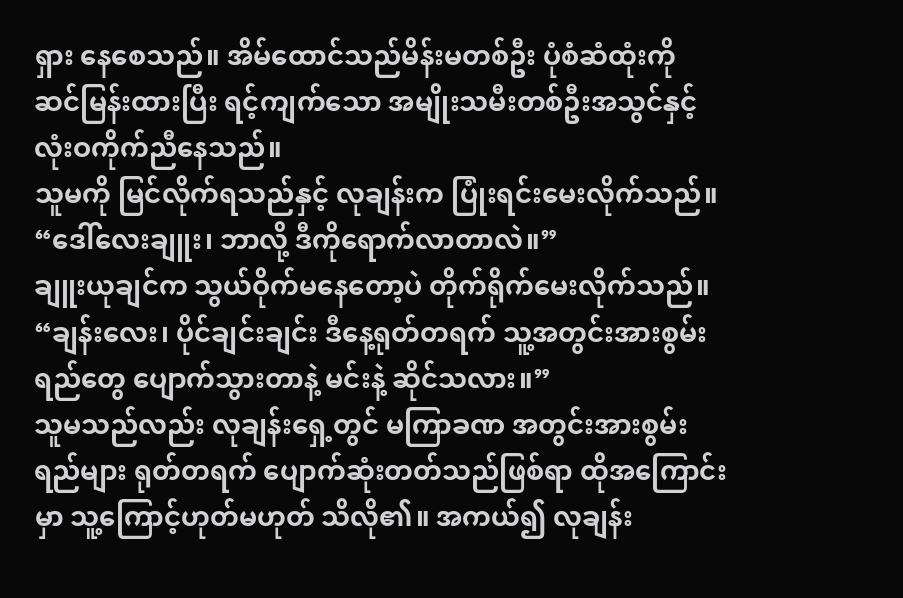ရှား နေစေသည်။ အိမ်ထောင်သည်မိန်းမတစ်ဦး ပုံစံဆံထုံးကို ဆင်မြန်းထားပြီး ရင့်ကျက်သော အမျိုးသမီးတစ်ဦးအသွင်နှင့် လုံးဝကိုက်ညီနေသည်။
သူမကို မြင်လိုက်ရသည်နှင့် လုချန်းက ပြုံးရင်းမေးလိုက်သည်။
“ဒေါ်လေးချူး၊ ဘာလို့ ဒီကိုရောက်လာတာလဲ။”
ချူးယုချင်က သွယ်ဝိုက်မနေတော့ပဲ တိုက်ရိုက်မေးလိုက်သည်။
“ချန်းလေး၊ ပိုင်ချင်းချင်း ဒီနေ့ရုတ်တရက် သူ့အတွင်းအားစွမ်းရည်တွေ ပျောက်သွားတာနဲ့ မင်းနဲ့ ဆိုင်သလား။”
သူမသည်လည်း လုချန်းရှေ့တွင် မကြာခဏ အတွင်းအားစွမ်းရည်များ ရုတ်တရက် ပျောက်ဆုံးတတ်သည်ဖြစ်ရာ ထိုအကြောင်းမှာ သူ့ကြောင့်ဟုတ်မဟုတ် သိလို၏။ အကယ်၍ လုချန်း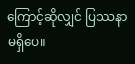ကြောင့်ဆိုလျှင် ပြဿနာမရှိပေ။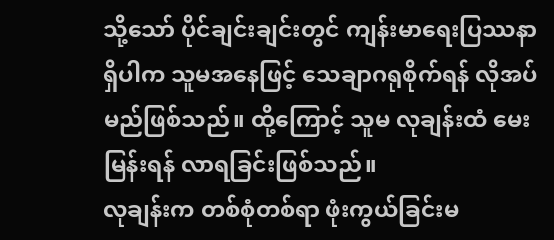သို့သော် ပိုင်ချင်းချင်းတွင် ကျန်းမာရေးပြဿနာရှိပါက သူမအနေဖြင့် သေချာဂရုစိုက်ရန် လိုအပ်မည်ဖြစ်သည်။ ထို့ကြောင့် သူမ လုချန်းထံ မေးမြန်းရန် လာရခြင်းဖြစ်သည်။
လုချန်းက တစ်စုံတစ်ရာ ဖုံးကွယ်ခြင်းမ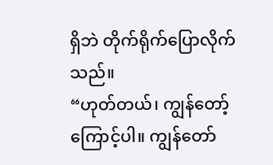ရှိဘဲ တိုက်ရိုက်ပြောလိုက်သည်။
“ဟုတ်တယ်၊ ကျွန်တော့်ကြောင့်ပါ။ ကျွန်တော်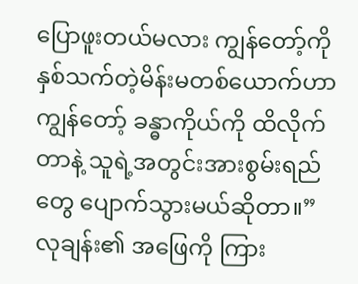ပြောဖူးတယ်မလား ကျွန်တော့်ကို နှစ်သက်တဲ့မိန်းမတစ်ယောက်ဟာ ကျွန်တော့် ခန္ဓာကိုယ်ကို ထိလိုက်တာနဲ့ သူရဲ့အတွင်းအားစွမ်းရည်တွေ ပျောက်သွားမယ်ဆိုတာ။”
လုချန်း၏ အဖြေကို ကြား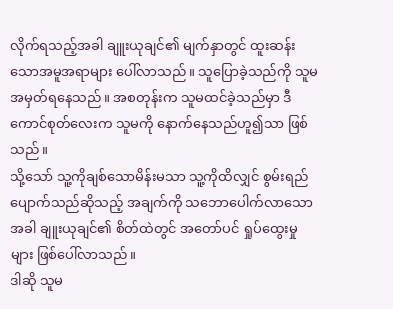လိုက်ရသည့်အခါ ချူးယုချင်၏ မျက်နှာတွင် ထူးဆန်းသောအမူအရာများ ပေါ်လာသည်။ သူပြောခဲ့သည်ကို သူမအမှတ်ရနေသည်။ အစတုန်းက သူမထင်ခဲ့သည်မှာ ဒီကောင်စုတ်လေးက သူမကို နောက်နေသည်ဟူ၍သာ ဖြစ်သည်။
သို့သော် သူ့ကိုချစ်သောမိန်းမသာ သူ့ကိုထိလျှင် စွမ်းရည်ပျောက်သည်ဆိုသည့် အချက်ကို သဘောပေါက်လာသောအခါ ချူးယုချင်၏ စိတ်ထဲတွင် အတော်ပင် ရှုပ်ထွေးမှုများ ဖြစ်ပေါ်လာသည်။
ဒါဆို သူမ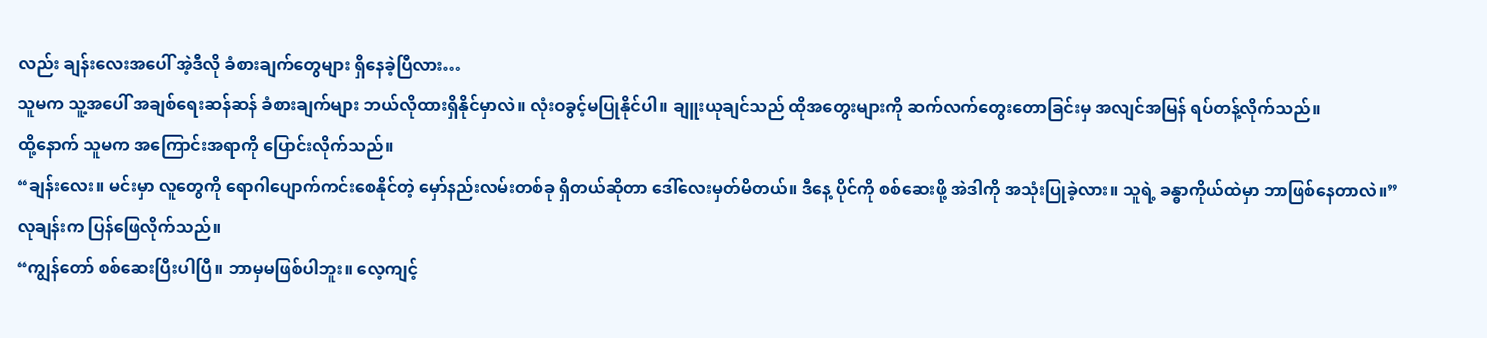လည်း ချန်းလေးအပေါ် အဲ့ဒီလို ခံစားချက်တွေများ ရှိနေခဲ့ပြီလား…
သူမက သူ့အပေါ် အချစ်ရေးဆန်ဆန် ခံစားချက်များ ဘယ်လိုထားရှိနိုင်မှာလဲ။ လုံးဝခွင့်မပြုနိုင်ပါ။ ချူးယုချင်သည် ထိုအတွေးများကို ဆက်လက်တွေးတောခြင်းမှ အလျင်အမြန် ရပ်တန့်လိုက်သည်။
ထို့နောက် သူမက အကြောင်းအရာကို ပြောင်းလိုက်သည်။
“ချန်းလေး။ မင်းမှာ လူတွေကို ရောဂါပျောက်ကင်းစေနိုင်တဲ့ မှော်နည်းလမ်းတစ်ခု ရှိတယ်ဆိုတာ ဒေါ်လေးမှတ်မိတယ်။ ဒီနေ့ ပိုင်ကို စစ်ဆေးဖို့ အဲဒါကို အသုံးပြုခဲ့လား။ သူရဲ့ ခန္ဓာကိုယ်ထဲမှာ ဘာဖြစ်နေတာလဲ။”
လုချန်းက ပြန်ဖြေလိုက်သည်။
“ကျွန်တော် စစ်ဆေးပြီးပါပြီ။ ဘာမှမဖြစ်ပါဘူး။ လေ့ကျင့်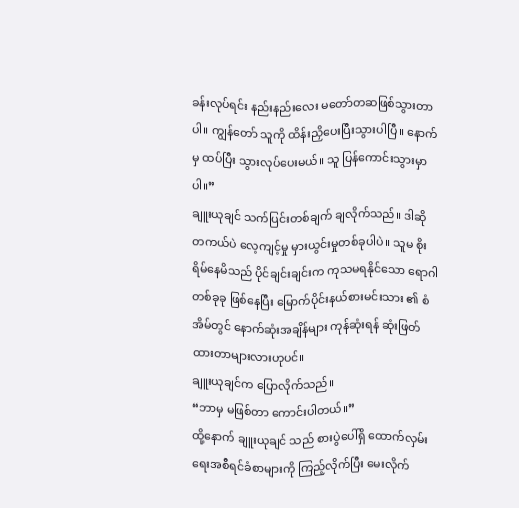ခန်းလုပ်ရင်း နည်းနည်းလေး မတော်တဆဖြစ်သွားတာပါ။ ကျွန်တော် သူကို ထိန်းညှိပေးပြီးသွားပါပြီ။ နောက်မှ ထပ်ပြီး သွားလုပ်ပေးမယ်။ သူ ပြန်ကောင်းသွားမှာပါ။”
ချူးယုချင် သက်ပြင်းတစ်ချက် ချလိုက်သည်။ ဒါဆို တကယ်ပဲ လေ့ကျင့်မှု မှားယွင်းမှုတစ်ခုပါပဲ။ သူမ စိုးရိမ်နေမိသည် ပိုင်ချင်းချင်းက ကုသမရနိုင်သော ရောဂါတစ်ခုခု ဖြစ်နေပြီး မြောက်ပိုင်းနယ်စားမင်းသား ၏ စံအိမ်တွင် နောက်ဆုံးအချိန်များ ကုန်ဆုံးရန် ဆုံးဖြတ်ထားတာများလားဟုပင်။
ချူးယုချင်က ပြောလိုက်သည်။
“ဘာမှ မဖြစ်တာ ကောင်းပါတယ်။”
ထို့နောက် ချူးယုချင် သည် စားပွဲပေါ်ရှိ ထောက်လှမ်းရေးအစီရင်ခံစာများကို ကြည့်လိုက်ပြီး မေးလိုက်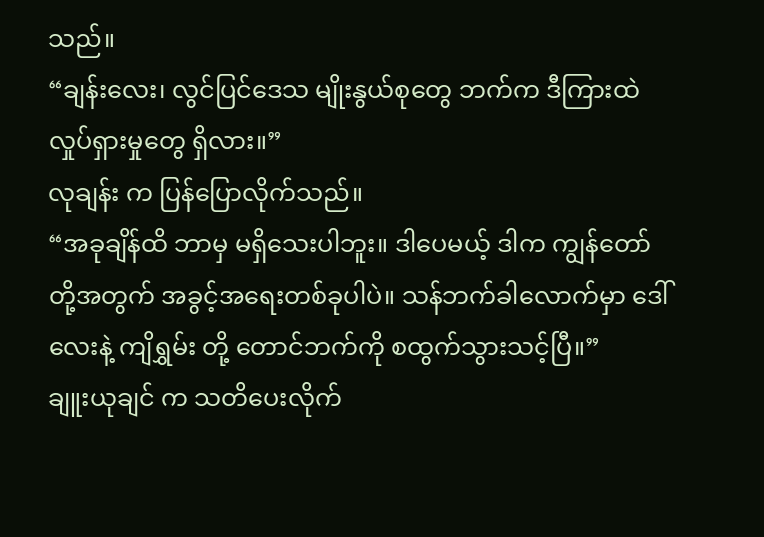သည်။
“ချန်းလေး၊ လွင်ပြင်ဒေသ မျိုးနွယ်စုတွေ ဘက်က ဒီကြားထဲ လှုပ်ရှားမှုတွေ ရှိလား။”
လုချန်း က ပြန်ပြောလိုက်သည်။
“အခုချိန်ထိ ဘာမှ မရှိသေးပါဘူး။ ဒါပေမယ့် ဒါက ကျွန်တော်တို့အတွက် အခွင့်အရေးတစ်ခုပါပဲ။ သန်ဘက်ခါလောက်မှာ ဒေါ်လေးနဲ့ ကျိရွှမ်း တို့ တောင်ဘက်ကို စထွက်သွားသင့်ပြီ။”
ချူးယုချင် က သတိပေးလိုက်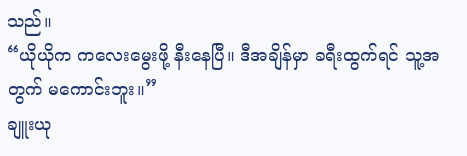သည်။
“ယိုယိုက ကလေးမွေးဖို့ နီးနေပြီ။ ဒီအချိန်မှာ ခရီးထွက်ရင် သူ့အတွက် မကောင်းဘူး။”
ချူးယု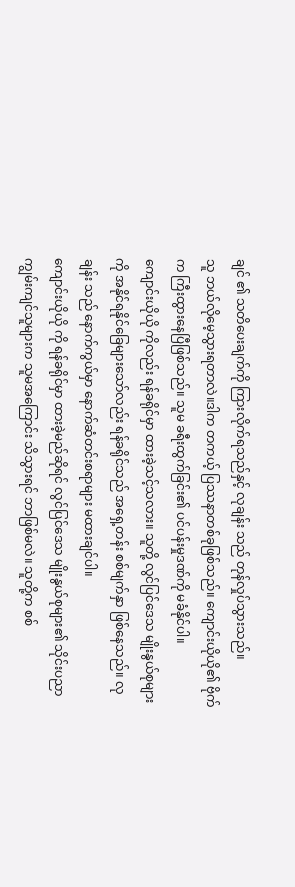ချင် ၏ သတိပေးချက်ကို ကြားလိုက်ရသည်နှင့် လုချန်း သည် တုန်လှုပ်သွားသည်။
သူ ဘယ်လိုမေ့သွားရတာလဲ။ဒါက တကယ့် ပြဿနာတစ်ခုဖြစ်သည်။ ကျောင်းယိုယို၏ ဗိုက်က ကြီးထွားနေပြီဖြစ်သည်။ သူမ ခရီးထွက်ခြင်း၏ ပင်ပန်းမှုဒဏ်ကို မခံနိုင်ပါ။
ကျောင်းယိုယို ကိုလည်း ရန်ခရိုင်မှာ ထားခဲ့သင့်သလား။ သူတို့ လွင်ပြင်ဒေသ မျိုးနွယ်စုများကို အနိုင်ရနိုင်ခြေများသော်လည်း ရန်ခရိုင်သည် အရှေ့တန်း စစ်မျက်နှာ ဖြစ်နေသည်။ လုချန်း သည် နောက်ကွယ်မှာ နောက်ဆံတင်းစရာများ မထားချင်ပါ။
ကျောင်းယိုယို ကို ရန်ခရိုင်မှာ ထားခဲ့မည်ဆိုရင် လွင်ပြင်ဒေသ မျိုးနွယ်စုများ၏ သိုင်းပညာကျွမ်းကျင်သူများက သူမအကြောင်း သိသွားရင် ဘာဖြစ်မလဲ။ သူတို့က စစ်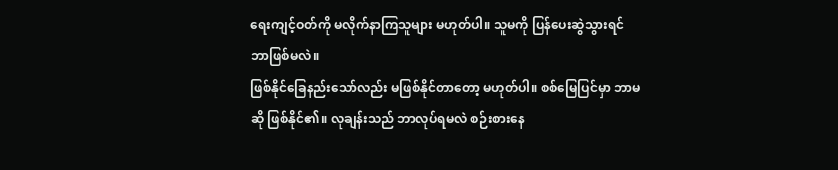ရေးကျင့်ဝတ်ကို မလိုက်နာကြသူများ မဟုတ်ပါ။ သူမကို ပြန်ပေးဆွဲသွားရင် ဘာဖြစ်မလဲ။
ဖြစ်နိုင်ခြေနည်းသော်လည်း မဖြစ်နိုင်တာတော့ မဟုတ်ပါ။ စစ်မြေပြင်မှာ ဘာမဆို ဖြစ်နိုင်၏။ လုချန်းသည် ဘာလုပ်ရမလဲ စဉ်းစားနေ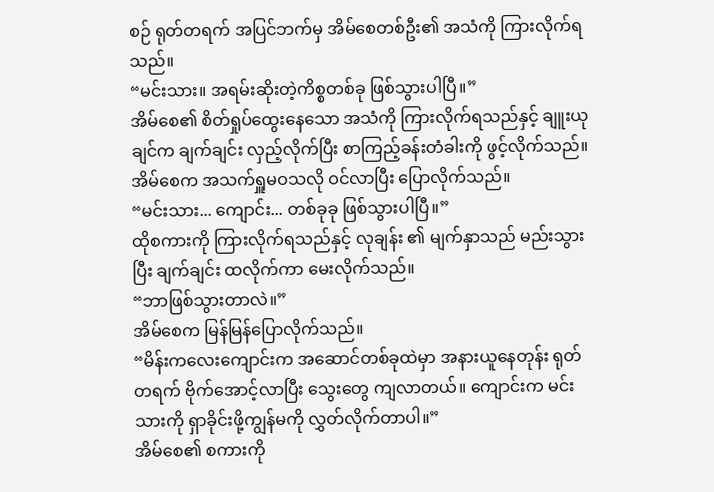စဉ် ရုတ်တရက် အပြင်ဘက်မှ အိမ်စေတစ်ဦး၏ အသံကို ကြားလိုက်ရသည်။
“မင်းသား။ အရမ်းဆိုးတဲ့ကိစ္စတစ်ခု ဖြစ်သွားပါပြီ။”
အိမ်စေ၏ စိတ်ရှုပ်ထွေးနေသော အသံကို ကြားလိုက်ရသည်နှင့် ချူးယုချင်က ချက်ချင်း လှည့်လိုက်ပြီး စာကြည့်ခန်းတံခါးကို ဖွင့်လိုက်သည်။ အိမ်စေက အသက်ရှူမဝသလို ဝင်လာပြီး ပြောလိုက်သည်။
“မင်းသား... ကျောင်း... တစ်ခုခု ဖြစ်သွားပါပြီ။”
ထိုစကားကို ကြားလိုက်ရသည်နှင့် လုချန်း ၏ မျက်နှာသည် မည်းသွားပြီး ချက်ချင်း ထလိုက်ကာ မေးလိုက်သည်။
“ဘာဖြစ်သွားတာလဲ။”
အိမ်စေက မြန်မြန်ပြောလိုက်သည်။
“မိန်းကလေးကျောင်းက အဆောင်တစ်ခုထဲမှာ အနားယူနေတုန်း ရုတ်တရက် ဗိုက်အောင့်လာပြီး သွေးတွေ ကျလာတယ်။ ကျောင်းက မင်းသားကို ရှာခိုင်းဖို့ကျွန်မကို လွှတ်လိုက်တာပါ။”
အိမ်စေ၏ စကားကို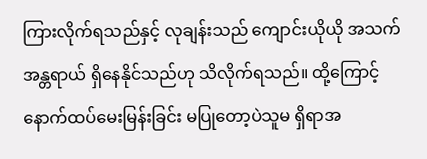ကြားလိုက်ရသည်နှင့် လုချန်းသည် ကျောင်းယိုယို အသက်အန္တရာယ် ရှိနေနိုင်သည်ဟု သိလိုက်ရသည်။ ထို့ကြောင့် နောက်ထပ်မေးမြန်းခြင်း မပြုတော့ပဲသူမ ရှိရာအ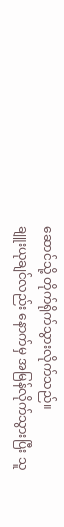ဆောင်သို့ တိုက်ရိုက်သွားလိုက်သည်။
ချူးယုချင်လည်း နောက်မှ အမြန်လိုက်သွားပြီး သူ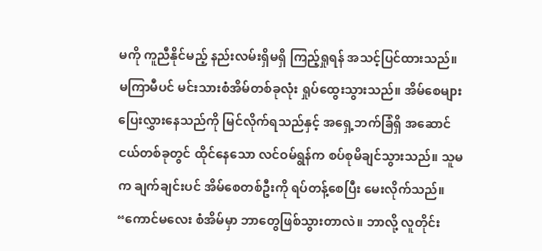မကို ကူညီနိုင်မည့် နည်းလမ်းရှိမရှိ ကြည့်ရှုရန် အသင့်ပြင်ထားသည်။
မကြာမီပင် မင်းသားစံအိမ်တစ်ခုလုံး ရှုပ်ထွေးသွားသည်။ အိမ်စေများ ပြေးလွှားနေသည်ကို မြင်လိုက်ရသည်နှင့် အရှေ့ဘက်ခြံရှိ အဆောင်ငယ်တစ်ခုတွင် ထိုင်နေသော လင်ဝမ်ရွန်က စပ်စုမိချင်သွားသည်။ သူမက ချက်ချင်းပင် အိမ်စေတစ်ဦးကို ရပ်တန့်စေပြီး မေးလိုက်သည်။
“ကောင်မလေး စံအိမ်မှာ ဘာတွေဖြစ်သွားတာလဲ။ ဘာလို့ လူတိုင်း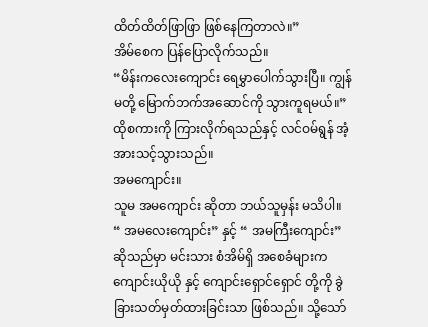ထိတ်ထိတ်ဖြာဖြာ ဖြစ်နေကြတာလဲ။”
အိမ်စေက ပြန်ပြောလိုက်သည်။
“မိန်းကလေးကျောင်း ရေမွှာပေါက်သွားပြီ။ ကျွန်မတို့ မြောက်ဘက်အဆောင်ကို သွားကူရမယ်။”
ထိုစကားကို ကြားလိုက်ရသည်နှင့် လင်ဝမ်ရွန် အံ့အားသင့်သွားသည်။
အမကျောင်း။
သူမ အမကျောင်း ဆိုတာ ဘယ်သူမှန်း မသိပါ။ “ အမလေးကျောင်း” နှင့် “ အမကြီးကျောင်း” ဆိုသည်မှာ မင်းသား စံအိမ်ရှိ အစေခံများက ကျောင်းယိုယို နှင့် ကျောင်းရှောင်ရှောင် တို့ကို ခွဲခြားသတ်မှတ်ထားခြင်းသာ ဖြစ်သည်။ သို့သော်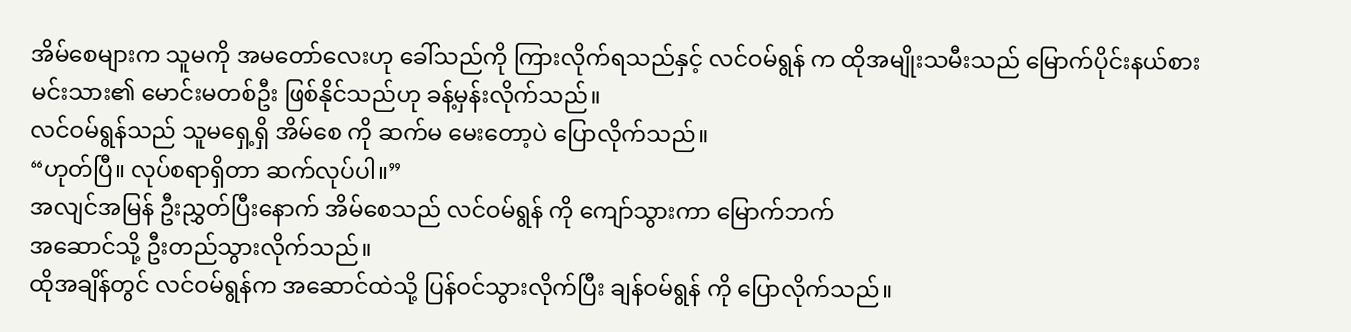အိမ်စေများက သူမကို အမတော်လေးဟု ခေါ်သည်ကို ကြားလိုက်ရသည်နှင့် လင်ဝမ်ရွန် က ထိုအမျိုးသမီးသည် မြောက်ပိုင်းနယ်စားမင်းသား၏ မောင်းမတစ်ဦး ဖြစ်နိုင်သည်ဟု ခန့်မှန်းလိုက်သည်။
လင်ဝမ်ရွန်သည် သူမရှေ့ရှိ အိမ်စေ ကို ဆက်မ မေးတော့ပဲ ပြောလိုက်သည်။
“ဟုတ်ပြီ။ လုပ်စရာရှိတာ ဆက်လုပ်ပါ။”
အလျင်အမြန် ဦးညွှတ်ပြီးနောက် အိမ်စေသည် လင်ဝမ်ရွန် ကို ကျော်သွားကာ မြောက်ဘက်
အဆောင်သို့ ဦးတည်သွားလိုက်သည်။
ထိုအချိန်တွင် လင်ဝမ်ရွန်က အဆောင်ထဲသို့ ပြန်ဝင်သွားလိုက်ပြီး ချန်ဝမ်ရွန် ကို ပြောလိုက်သည်။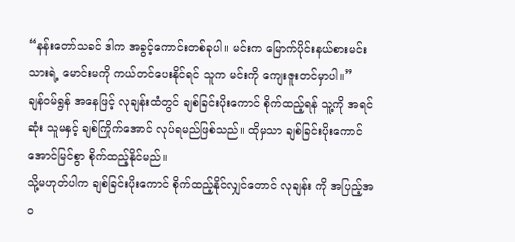“နန်းတော်သခင် ဒါက အခွင့်ကောင်းတစ်ခုပါ။ မင်းက မြောက်ပိုင်းနယ်စားမင်းသားရဲ့ မောင်းမကို ကယ်တင်ပေးနိုင်ရင် သူက မင်းကို ကျေးဇူးတင်မှာပါ။”
ချန်ဝမ်ရွန် အနေဖြင့် လုချန်းထံတွင် ချစ်ခြင်းပိုးကောင် စိုက်ထည့်ရန် သူ့ကို အရင်ဆုံး သူမနှင့် ချစ်ကြိုက်အောင် လုပ်ရမည်ဖြစ်သည်။ ထိုမှသာ ချစ်ခြင်းပိုးကောင် အောင်မြင်စွာ စိုက်ထည့်နိုင်မည်။
သို့မဟုတ်ပါက ချစ်ခြင်းပိုးကောင် စိုက်ထည့်နိုင်လျှင်တောင် လုချန်း ကို အပြည့်အဝ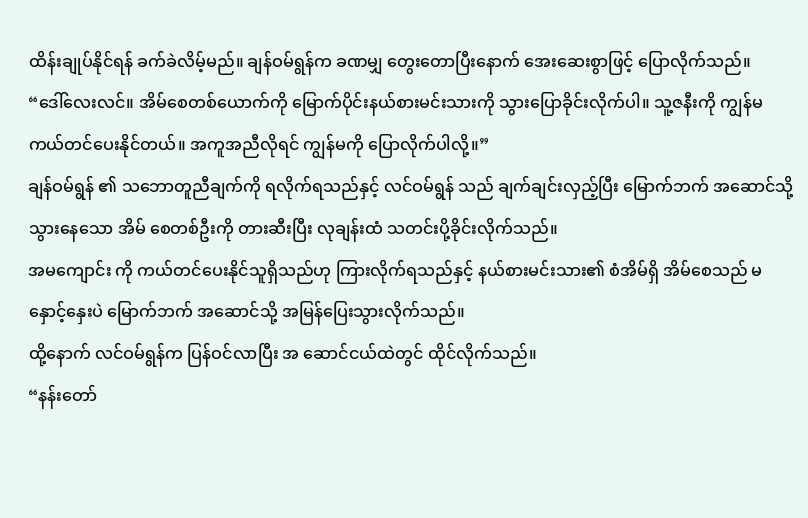ထိန်းချုပ်နိုင်ရန် ခက်ခဲလိမ့်မည်။ ချန်ဝမ်ရွန်က ခဏမျှ တွေးတောပြီးနောက် အေးဆေးစွာဖြင့် ပြောလိုက်သည်။
“ဒေါ်လေးလင်။ အိမ်စေတစ်ယောက်ကို မြောက်ပိုင်းနယ်စားမင်းသားကို သွားပြောခိုင်းလိုက်ပါ။ သူ့ဇနီးကို ကျွန်မ ကယ်တင်ပေးနိုင်တယ်။ အကူအညီလိုရင် ကျွန်မကို ပြောလိုက်ပါလို့။”
ချန်ဝမ်ရွန် ၏ သဘောတူညီချက်ကို ရလိုက်ရသည်နှင့် လင်ဝမ်ရွန် သည် ချက်ချင်းလှည့်ပြီး မြောက်ဘက် အဆောင်သို့ သွားနေသော အိမ် စေတစ်ဦးကို တားဆီးပြီး လုချန်းထံ သတင်းပို့ခိုင်းလိုက်သည်။
အမကျောင်း ကို ကယ်တင်ပေးနိုင်သူရှိသည်ဟု ကြားလိုက်ရသည်နှင့် နယ်စားမင်းသား၏ စံအိမ်ရှိ အိမ်စေသည် မနှောင့်နှေးပဲ မြောက်ဘက် အဆောင်သို့ အမြန်ပြေးသွားလိုက်သည်။
ထို့နောက် လင်ဝမ်ရွန်က ပြန်ဝင်လာပြီး အ ဆောင်ငယ်ထဲတွင် ထိုင်လိုက်သည်။
“နန်းတော်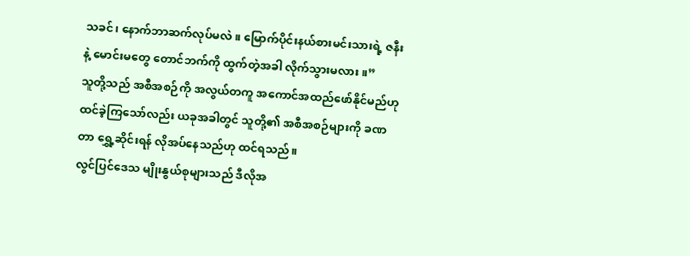သခင်၊ နောက်ဘာဆက်လုပ်မလဲ။ မြောက်ပိုင်းနယ်စားမင်းသားရဲ့ ဇနီးနဲ့ မောင်းမတွေ တောင်ဘက်ကို ထွက်တဲ့အခါ လိုက်သွားမလား။”
သူတို့သည် အစီအစဉ်ကို အလွယ်တကူ အကောင်အထည်ဖော်နိုင်မည်ဟု ထင်ခဲ့ကြသော်လည်း ယခုအခါတွင် သူတို့၏ အစီအစဉ်များကို ခဏတာ ရွှေ့ဆိုင်းရန် လိုအပ်နေသည်ဟု ထင်ရသည်။
လွင်ပြင်ဒေသ မျိုးနွယ်စုများသည် ဒီလိုအ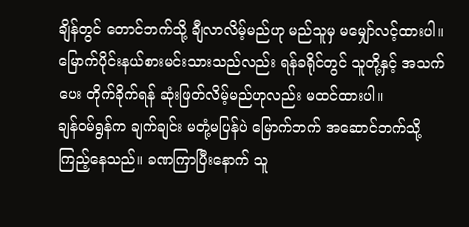ချိန်တွင် တောင်ဘက်သို့ ချီလာလိမ့်မည်ဟု မည်သူမှ မမျှော်လင့်ထားပါ။ မြောက်ပိုင်းနယ်စားမင်းသားသည်လည်း ရန်ခရိုင်တွင် သူတို့နှင့် အသက်ပေး တိုက်ခိုက်ရန် ဆုံးဖြတ်လိမ့်မည်ဟုလည်း မထင်ထားပါ။
ချန်ဝမ်ရွန်က ချက်ချင်း မတုံ့မပြန်ပဲ မြောက်ဘက် အဆောင်ဘက်သို့ ကြည့်နေသည်။ ခဏကြာပြီးနောက် သူ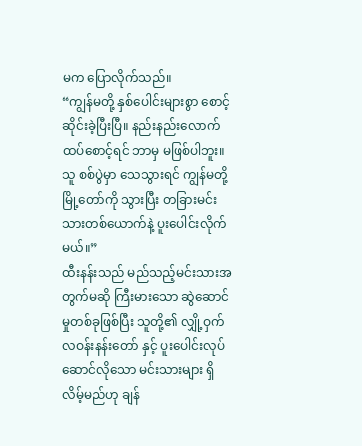မက ပြောလိုက်သည်။
“ကျွန်မတို့ နှစ်ပေါင်းများစွာ စောင့်ဆိုင်းခဲ့ပြီးပြီ။ နည်းနည်းလောက် ထပ်စောင့်ရင် ဘာမှ မဖြစ်ပါဘူး။ သူ စစ်ပွဲမှာ သေသွားရင် ကျွန်မတို့ မြို့တော်ကို သွားပြီး တခြားမင်းသားတစ်ယောက်နဲ့ ပူးပေါင်းလိုက်မယ်။”
ထီးနန်းသည် မည်သည့်မင်းသားအတွက်မဆို ကြီးမားသော ဆွဲဆောင်မှုတစ်ခုဖြစ်ပြီး သူတို့၏ လျှို့ဝှက်လဝန်းနန်းတော် နှင့် ပူးပေါင်းလုပ်ဆောင်လိုသော မင်းသားများ ရှိလိမ့်မည်ဟု ချန်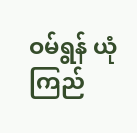ဝမ်ရွန် ယုံကြည်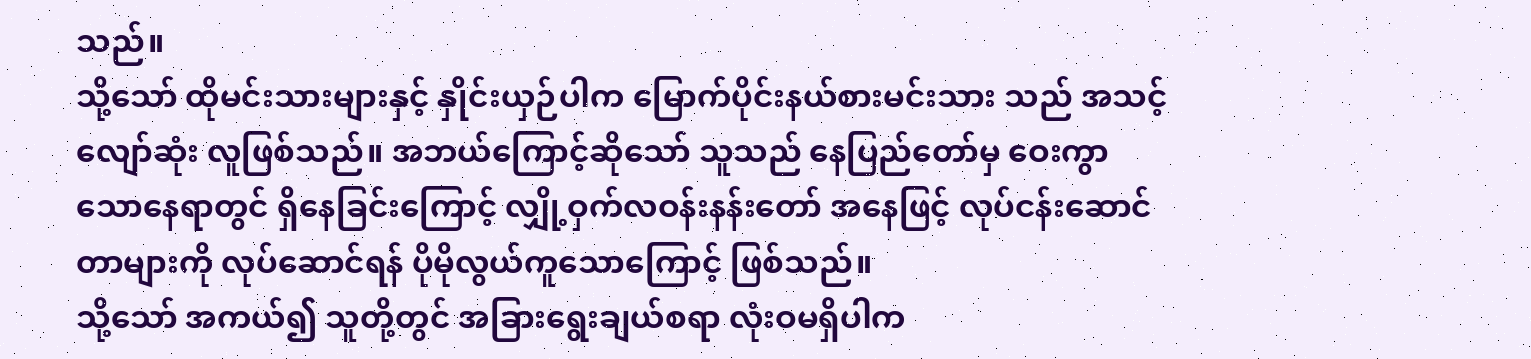သည်။
သို့သော် ထိုမင်းသားများနှင့် နှိုင်းယှဉ်ပါက မြောက်ပိုင်းနယ်စားမင်းသား သည် အသင့်လျော်ဆုံး လူဖြစ်သည်။ အဘယ်ကြောင့်ဆိုသော် သူသည် နေပြည်တော်မှ ဝေးကွာသောနေရာတွင် ရှိနေခြင်းကြောင့် လျှို့ဝှက်လဝန်းနန်းတော် အနေဖြင့် လုပ်ငန်းဆောင်တာများကို လုပ်ဆောင်ရန် ပိုမိုလွယ်ကူသောကြောင့် ဖြစ်သည်။
သို့သော် အကယ်၍ သူတို့တွင် အခြားရွေးချယ်စရာ လုံးဝမရှိပါက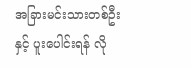အခြားမင်းသားတစ်ဦးနှင့် ပူးပေါင်းရန် လို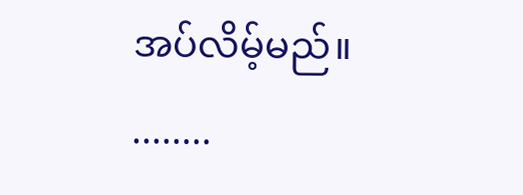အပ်လိမ့်မည်။
........